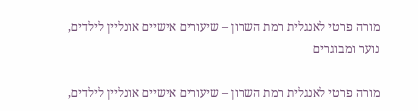מורה פרטי לאנגלית רמת השרון – שיעורים אישיים אונליין לילדים, נוער ומבוגרים

מורה פרטי לאנגלית רמת השרון – שיעורים אישיים אונליין לילדים,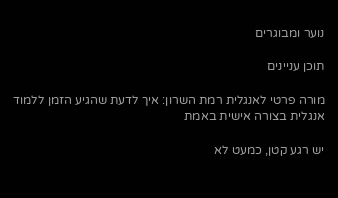נוער ומבוגרים

תוכן עניינים

מורה פרטי לאנגלית רמת השרון: איך לדעת שהגיע הזמן ללמוד אנגלית בצורה אישית באמת

יש רגע קטן, כמעט לא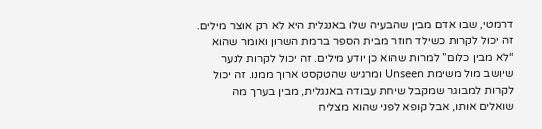דרמטי, שבו אדם מבין שהבעיה שלו באנגלית היא לא רק אוצר מילים. זה יכול לקרות כשילד חוזר מבית הספר ברמת השרון ואומר שהוא “לא מבין כלום” למרות שהוא כן יודע מילים. זה יכול לקרות לנער שיושב מול משימת Unseen ומרגיש שהטקסט ארוך ממנו. זה יכול לקרות למבוגר שמקבל שיחת עבודה באנגלית, מבין בערך מה שואלים אותו, אבל קופא לפני שהוא מצליח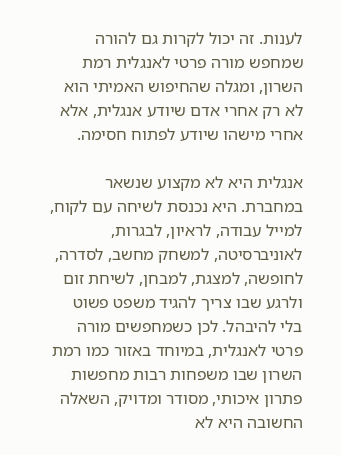לענות. זה יכול לקרות גם להורה שמחפש מורה פרטי לאנגלית רמת השרון, ומגלה שהחיפוש האמיתי הוא לא רק אחרי אדם שיודע אנגלית, אלא אחרי מישהו שיודע לפתוח חסימה.

אנגלית היא לא מקצוע שנשאר במחברת. היא נכנסת לשיחה עם לקוח, למייל עבודה, לראיון, לבגרות, לאוניברסיטה, למשחק מחשב, לסדרה, לחופשה, למצגת, למבחן, לשיחת זום ולרגע שבו צריך להגיד משפט פשוט בלי להיבהל. לכן כשמחפשים מורה פרטי לאנגלית, במיוחד באזור כמו רמת השרון שבו משפחות רבות מחפשות פתרון איכותי, מסודר ומדויק, השאלה החשובה היא לא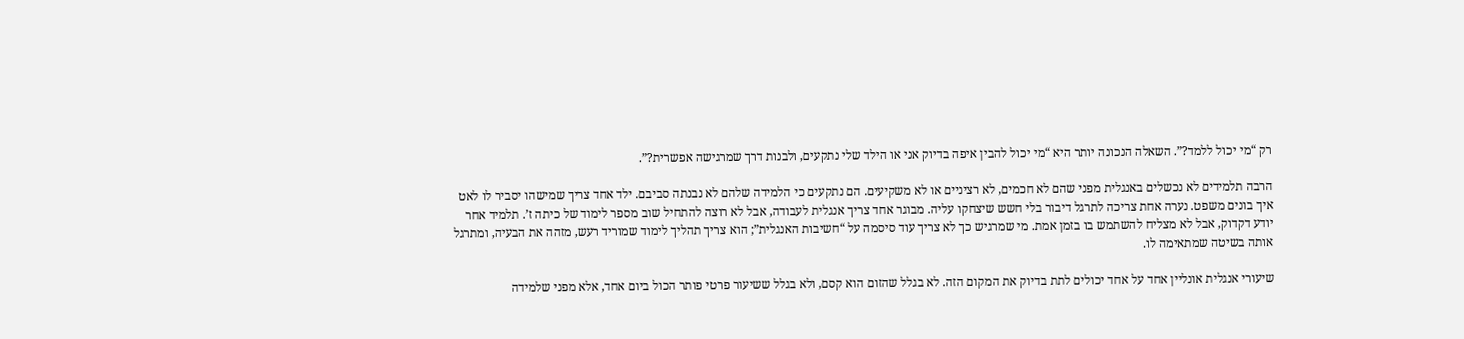רק “מי יכול ללמד?”. השאלה הנכונה יותר היא “מי יכול להבין איפה בדיוק אני או הילד שלי נתקעים, ולבנות דרך שמרגישה אפשרית?”.

הרבה תלמידים לא נכשלים באנגלית מפני שהם לא חכמים, לא רציניים או לא משקיעים. הם נתקעים כי הלמידה שלהם לא נבנתה סביבם. ילד אחד צריך שמישהו יסביר לו לאט איך בונים משפט. נערה אחת צריכה לתרגל דיבור בלי חשש שיצחקו עליה. מבוגר אחד צריך אנגלית לעבודה, אבל לא רוצה להתחיל שוב מספר לימוד של כיתה ז’. תלמיד אחר יודע דקדוק, אבל לא מצליח להשתמש בו בזמן אמת. מי שמרגיש כך לא צריך עוד סיסמה על “חשיבות האנגלית”; הוא צריך תהליך לימוד שמוריד רעש, מזהה את הבעיה, ומתרגל אותה בשיטה שמתאימה לו.

שיעורי אנגלית אונליין אחד על אחד יכולים לתת בדיוק את המקום הזה. לא בגלל שהזום הוא קסם, ולא בגלל ששיעור פרטי פותר הכול ביום אחד, אלא מפני שלמידה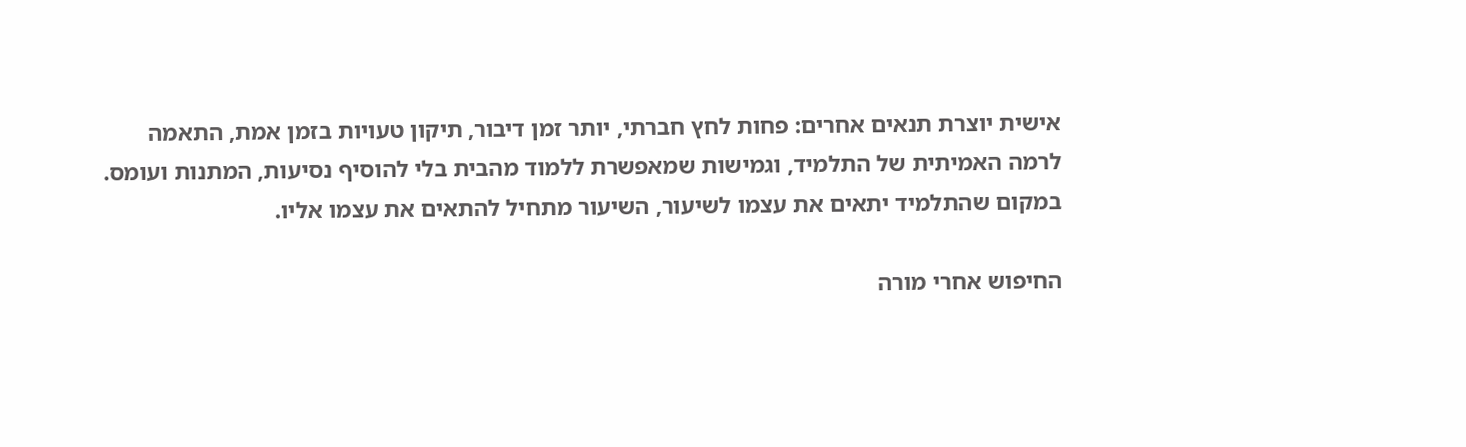אישית יוצרת תנאים אחרים: פחות לחץ חברתי, יותר זמן דיבור, תיקון טעויות בזמן אמת, התאמה לרמה האמיתית של התלמיד, וגמישות שמאפשרת ללמוד מהבית בלי להוסיף נסיעות, המתנות ועומס. במקום שהתלמיד יתאים את עצמו לשיעור, השיעור מתחיל להתאים את עצמו אליו.

החיפוש אחרי מורה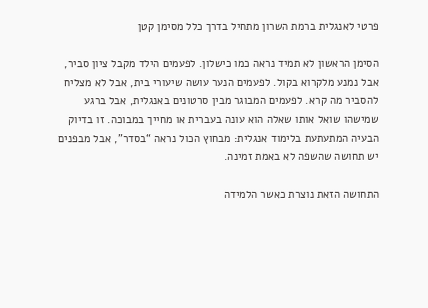פרטי לאנגלית ברמת השרון מתחיל בדרך כלל מסימן קטן

הסימן הראשון לא תמיד נראה כמו כישלון. לפעמים הילד מקבל ציון סביר, אבל נמנע מלקרוא בקול. לפעמים הנער עושה שיעורי בית, אבל לא מצליח להסביר מה קרא. לפעמים המבוגר מבין סרטונים באנגלית, אבל ברגע שמישהו שואל אותו שאלה הוא עונה בעברית או מחייך במבוכה. זו בדיוק הבעיה המתעתעת בלימוד אנגלית: מבחוץ הכול נראה “בסדר”, אבל מבפנים יש תחושה שהשפה לא באמת זמינה.

התחושה הזאת נוצרת כאשר הלמידה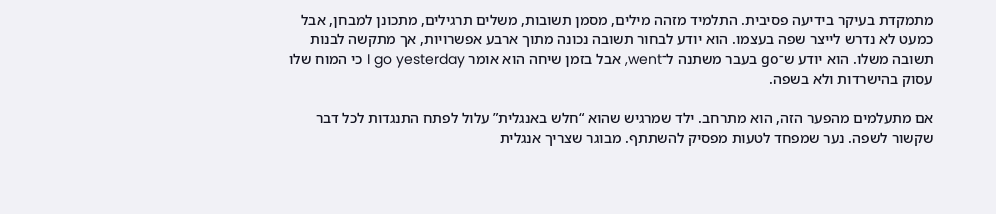מתמקדת בעיקר בידיעה פסיבית. התלמיד מזהה מילים, מסמן תשובות, משלים תרגילים, מתכונן למבחן, אבל כמעט לא נדרש לייצר שפה בעצמו. הוא יודע לבחור תשובה נכונה מתוך ארבע אפשרויות, אך מתקשה לבנות תשובה משלו. הוא יודע ש־go בעבר משתנה ל־went, אבל בזמן שיחה הוא אומר I go yesterday כי המוח שלו עסוק בהישרדות ולא בשפה.

אם מתעלמים מהפער הזה, הוא מתרחב. ילד שמרגיש שהוא “חלש באנגלית” עלול לפתח התנגדות לכל דבר שקשור לשפה. נער שמפחד לטעות מפסיק להשתתף. מבוגר שצריך אנגלית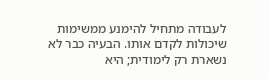לעבודה מתחיל להימנע ממשימות שיכולות לקדם אותו. הבעיה כבר לא נשארת רק לימודית; היא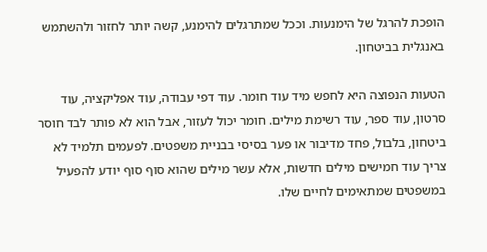הופכת להרגל של הימנעות. וככל שמתרגלים להימנע, קשה יותר לחזור ולהשתמש באנגלית בביטחון.

הטעות הנפוצה היא לחפש מיד עוד חומר. עוד דפי עבודה, עוד אפליקציה, עוד סרטון, עוד ספר, עוד רשימת מילים. חומר יכול לעזור, אבל הוא לא פותר לבד חוסר ביטחון, בלבול, פחד מדיבור או פער בסיסי בבניית משפטים. לפעמים תלמיד לא צריך עוד חמישים מילים חדשות, אלא עשר מילים שהוא סוף סוף יודע להפעיל במשפטים שמתאימים לחיים שלו.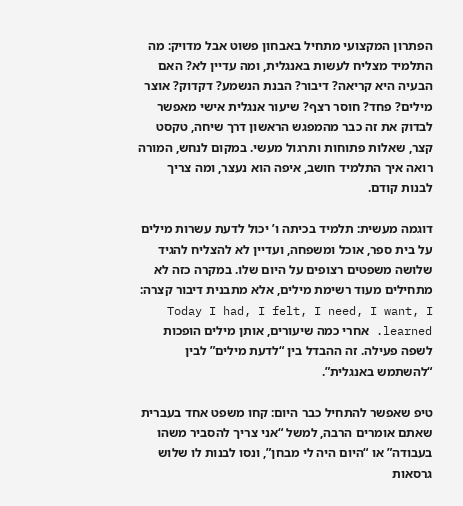הפתרון המקצועי מתחיל באבחון פשוט אבל מדויק: מה התלמיד מצליח לעשות באנגלית, ומה עדיין לא? האם הבעיה היא קריאה? דיבור? הבנת הנשמע? דקדוק? אוצר מילים? פחד? חוסר רצף? שיעור אנגלית אישי מאפשר לבדוק את זה כבר מהמפגש הראשון דרך שיחה, טקסט קצר, שאלות פתוחות ותרגול מעשי. במקום לנחש, המורה רואה איך התלמיד חושב, איפה הוא נעצר, ומה צריך לבנות קודם.

דוגמה מעשית: תלמיד בכיתה ו’ יכול לדעת עשרות מילים על בית ספר, אוכל ומשפחה, ועדיין לא להצליח להגיד שלושה משפטים רצופים על היום שלו. במקרה כזה לא מתחילים מעוד רשימת מילים, אלא מתבנית דיבור קצרה: Today I had, I felt, I need, I want, I learned. אחרי כמה שיעורים, אותן מילים הופכות לשפה פעילה. זה ההבדל בין “לדעת מילים” לבין “להשתמש באנגלית”.

טיפ שאפשר להתחיל כבר היום: קחו משפט אחד בעברית שאתם אומרים הרבה, למשל “אני צריך להסביר משהו בעבודה” או “היום היה לי מבחן”, ונסו לבנות לו שלוש גרסאות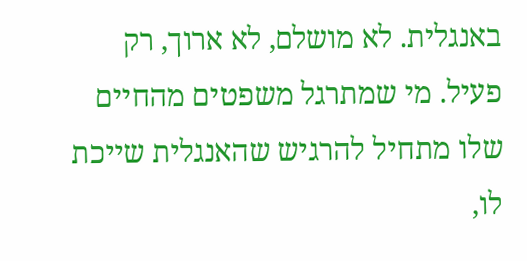באנגלית. לא מושלם, לא ארוך, רק פעיל. מי שמתרגל משפטים מהחיים שלו מתחיל להרגיש שהאנגלית שייכת לו,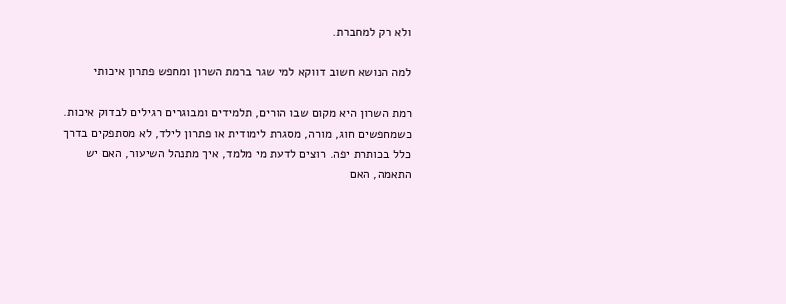ולא רק למחברת.

למה הנושא חשוב דווקא למי שגר ברמת השרון ומחפש פתרון איכותי

רמת השרון היא מקום שבו הורים, תלמידים ומבוגרים רגילים לבדוק איכות. כשמחפשים חוג, מורה, מסגרת לימודית או פתרון לילד, לא מסתפקים בדרך כלל בכותרת יפה. רוצים לדעת מי מלמד, איך מתנהל השיעור, האם יש התאמה, האם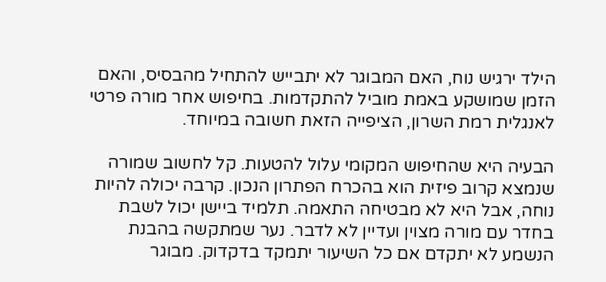הילד ירגיש נוח, האם המבוגר לא יתבייש להתחיל מהבסיס, והאם הזמן שמושקע באמת מוביל להתקדמות. בחיפוש אחר מורה פרטי לאנגלית רמת השרון, הציפייה הזאת חשובה במיוחד.

הבעיה היא שהחיפוש המקומי עלול להטעות. קל לחשוב שמורה שנמצא קרוב פיזית הוא בהכרח הפתרון הנכון. קרבה יכולה להיות נוחה, אבל היא לא מבטיחה התאמה. תלמיד ביישן יכול לשבת בחדר עם מורה מצוין ועדיין לא לדבר. נער שמתקשה בהבנת הנשמע לא יתקדם אם כל השיעור יתמקד בדקדוק. מבוגר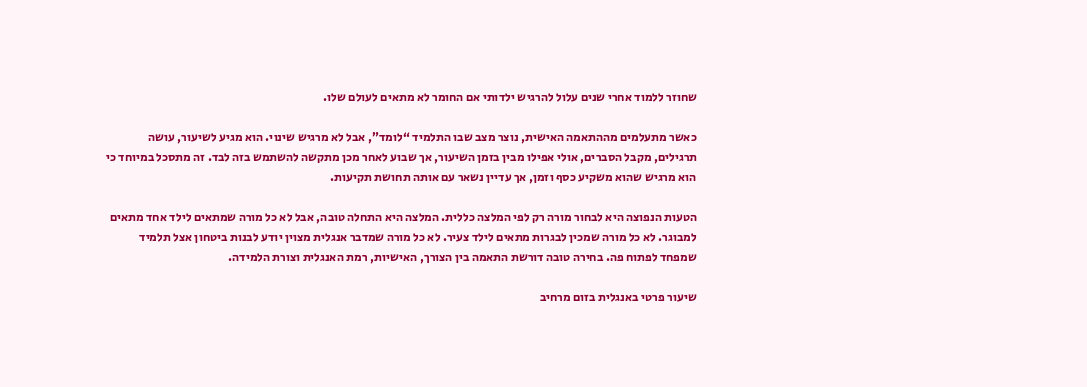שחוזר ללמוד אחרי שנים עלול להרגיש ילדותי אם החומר לא מתאים לעולם שלו.

כאשר מתעלמים מההתאמה האישית, נוצר מצב שבו התלמיד “לומד”, אבל לא מרגיש שינוי. הוא מגיע לשיעור, עושה תרגילים, מקבל הסברים, אולי אפילו מבין בזמן השיעור, אך שבוע לאחר מכן מתקשה להשתמש בזה לבד. זה מתסכל במיוחד כי הוא מרגיש שהוא משקיע כסף וזמן, אך עדיין נשאר עם אותה תחושת תקיעות.

הטעות הנפוצה היא לבחור מורה רק לפי המלצה כללית. המלצה היא התחלה טובה, אבל לא כל מורה שמתאים לילד אחד מתאים למבוגר. לא כל מורה שמכין לבגרות מתאים לילד צעיר. לא כל מורה שמדבר אנגלית מצוין יודע לבנות ביטחון אצל תלמיד שמפחד לפתוח פה. בחירה טובה דורשת התאמה בין הצורך, האישיות, רמת האנגלית וצורת הלמידה.

שיעור פרטי באנגלית בזום מרחיב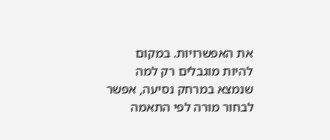את האפשרויות. במקום להיות מוגבלים רק למה שנמצא במרחק נסיעה, אפשר לבחור מורה לפי התאמה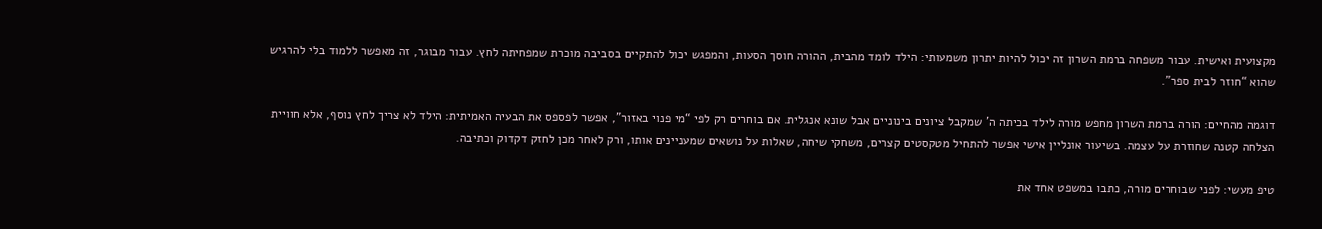מקצועית ואישית. עבור משפחה ברמת השרון זה יכול להיות יתרון משמעותי: הילד לומד מהבית, ההורה חוסך הסעות, והמפגש יכול להתקיים בסביבה מוכרת שמפחיתה לחץ. עבור מבוגר, זה מאפשר ללמוד בלי להרגיש שהוא “חוזר לבית ספר”.

דוגמה מהחיים: הורה ברמת השרון מחפש מורה לילד בכיתה ה’ שמקבל ציונים בינוניים אבל שונא אנגלית. אם בוחרים רק לפי “מי פנוי באזור”, אפשר לפספס את הבעיה האמיתית: הילד לא צריך לחץ נוסף, אלא חוויית הצלחה קטנה שחוזרת על עצמה. בשיעור אונליין אישי אפשר להתחיל מטקסטים קצרים, משחקי שיחה, שאלות על נושאים שמעניינים אותו, ורק לאחר מכן לחזק דקדוק וכתיבה.

טיפ מעשי: לפני שבוחרים מורה, כתבו במשפט אחד את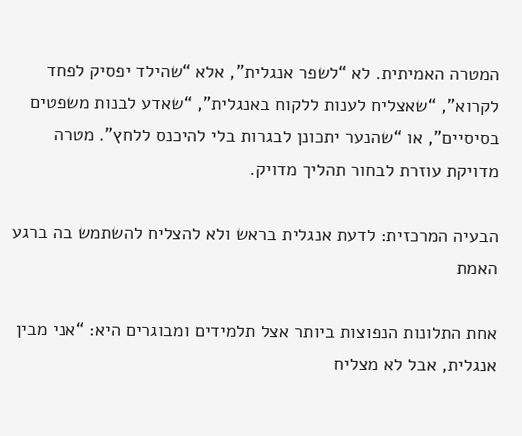המטרה האמיתית. לא “לשפר אנגלית”, אלא “שהילד יפסיק לפחד לקרוא”, “שאצליח לענות ללקוח באנגלית”, “שאדע לבנות משפטים בסיסיים”, או “שהנער יתכונן לבגרות בלי להיכנס ללחץ”. מטרה מדויקת עוזרת לבחור תהליך מדויק.

הבעיה המרכזית: לדעת אנגלית בראש ולא להצליח להשתמש בה ברגע האמת

אחת התלונות הנפוצות ביותר אצל תלמידים ומבוגרים היא: “אני מבין אנגלית, אבל לא מצליח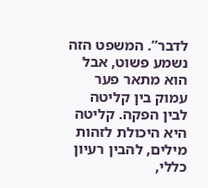לדבר”. המשפט הזה נשמע פשוט, אבל הוא מתאר פער עמוק בין קליטה לבין הפקה. קליטה היא היכולת לזהות מילים, להבין רעיון כללי,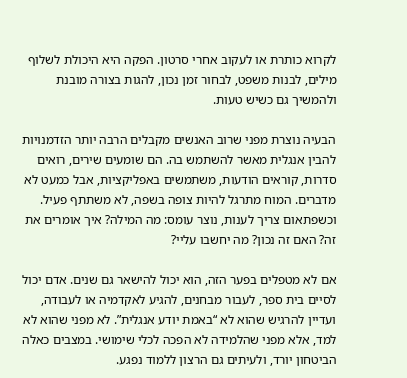לקרוא כותרת או לעקוב אחרי סרטון. הפקה היא היכולת לשלוף מילים, לבנות משפט, לבחור זמן נכון, להגות בצורה מובנת ולהמשיך גם כשיש טעות.

הבעיה נוצרת מפני שרוב האנשים מקבלים הרבה יותר הזדמנויות להבין אנגלית מאשר להשתמש בה. הם שומעים שירים, רואים סדרות, קוראים הודעות, משתמשים באפליקציות, אבל כמעט לא מדברים. המוח מתרגל להיות צופה בשפה, לא משתתף פעיל. וכשפתאום צריך לענות, נוצר עומס: מה המילה? איך אומרים את זה? האם זה נכון? מה יחשבו עליי?

אם לא מטפלים בפער הזה, הוא יכול להישאר גם שנים. אדם יכול לסיים בית ספר, לעבור מבחנים, להגיע לאקדמיה או לעבודה, ועדיין להרגיש שהוא לא “באמת יודע אנגלית”. לא מפני שהוא לא למד, אלא מפני שהלמידה לא הפכה לכלי שימושי. במצבים כאלה הביטחון יורד, ולעיתים גם הרצון ללמוד נפגע.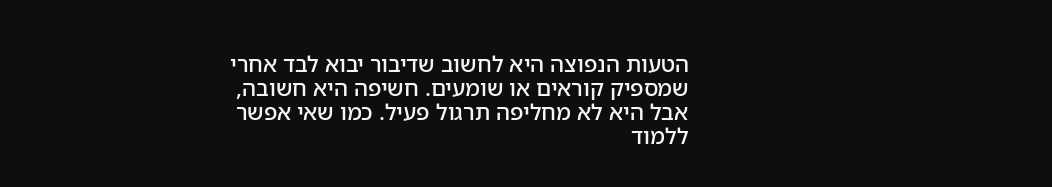הטעות הנפוצה היא לחשוב שדיבור יבוא לבד אחרי שמספיק קוראים או שומעים. חשיפה היא חשובה, אבל היא לא מחליפה תרגול פעיל. כמו שאי אפשר ללמוד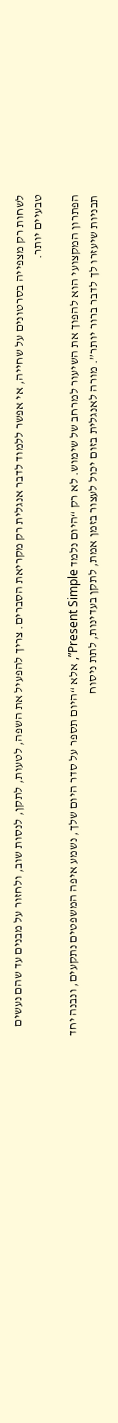לשחות רק מצפייה בסרטונים על שחייה, אי אפשר ללמוד לדבר אנגלית רק מקריאת הסברים. צריך להפעיל את השפה, לטעות, לתקן, לנסות שוב, ולחזור על מבנים עד שהם נעשים טבעיים יותר.

הפתרון המקצועי הוא להפוך את השיעור למרחב של שימוש. לא רק “היום נלמד Present Simple”, אלא “היום תספר על סדר היום שלך, נשמע איפה המשפטים נתקעים, ונבנה יחד תבניות שיעזרו לך לדבר ברור יותר”. מורה לאנגלית בזום יכול לעצור בזמן אמת, לתקן בעדינות, לתת ניסוח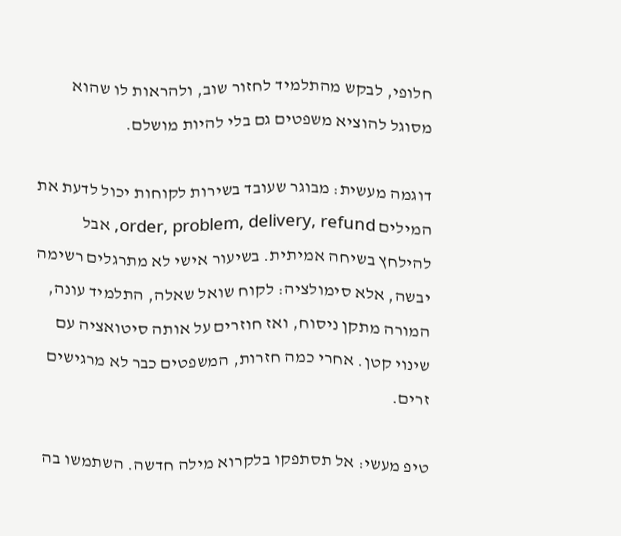חלופי, לבקש מהתלמיד לחזור שוב, ולהראות לו שהוא מסוגל להוציא משפטים גם בלי להיות מושלם.

דוגמה מעשית: מבוגר שעובד בשירות לקוחות יכול לדעת את המילים order, problem, delivery, refund, אבל להילחץ בשיחה אמיתית. בשיעור אישי לא מתרגלים רשימה יבשה, אלא סימולציה: לקוח שואל שאלה, התלמיד עונה, המורה מתקן ניסוח, ואז חוזרים על אותה סיטואציה עם שינוי קטן. אחרי כמה חזרות, המשפטים כבר לא מרגישים זרים.

טיפ מעשי: אל תסתפקו בלקרוא מילה חדשה. השתמשו בה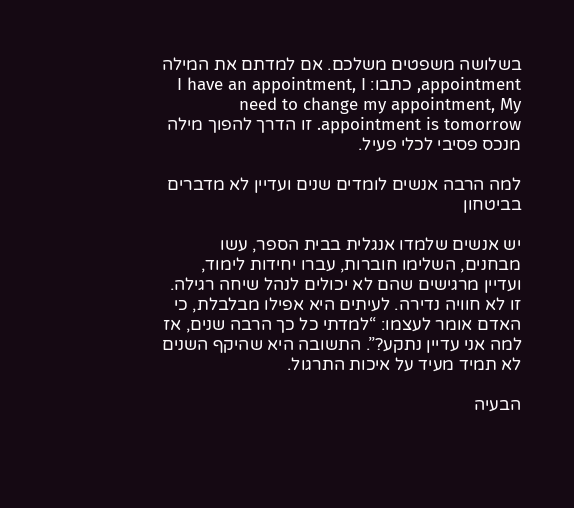בשלושה משפטים משלכם. אם למדתם את המילה appointment, כתבו: I have an appointment, I need to change my appointment, My appointment is tomorrow. זו הדרך להפוך מילה מנכס פסיבי לכלי פעיל.

למה הרבה אנשים לומדים שנים ועדיין לא מדברים בביטחון

יש אנשים שלמדו אנגלית בבית הספר, עשו מבחנים, השלימו חוברות, עברו יחידות לימוד, ועדיין מרגישים שהם לא יכולים לנהל שיחה רגילה. זו לא חוויה נדירה. לעיתים היא אפילו מבלבלת, כי האדם אומר לעצמו: “למדתי כל כך הרבה שנים, אז למה אני עדיין נתקע?”. התשובה היא שהיקף השנים לא תמיד מעיד על איכות התרגול.

הבעיה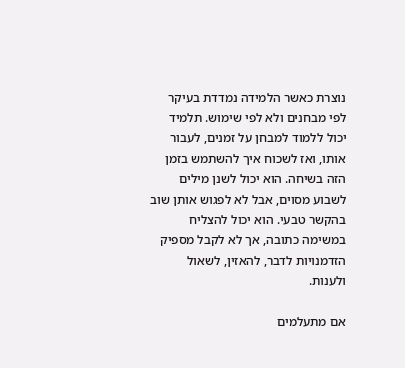נוצרת כאשר הלמידה נמדדת בעיקר לפי מבחנים ולא לפי שימוש. תלמיד יכול ללמוד למבחן על זמנים, לעבור אותו, ואז לשכוח איך להשתמש בזמן הזה בשיחה. הוא יכול לשנן מילים לשבוע מסוים, אבל לא לפגוש אותן שוב בהקשר טבעי. הוא יכול להצליח במשימה כתובה, אך לא לקבל מספיק הזדמנויות לדבר, להאזין, לשאול ולענות.

אם מתעלמים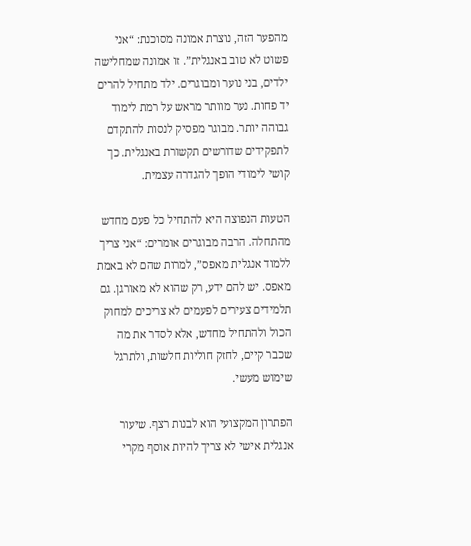מהפער הזה, נוצרת אמונה מסוכנת: “אני פשוט לא טוב באנגלית”. זו אמונה שמחלישה ילדים, בני נוער ומבוגרים. ילד מתחיל להרים יד פחות. נער מוותר מראש על רמת לימוד גבוהה יותר. מבוגר מפסיק לנסות להתקדם לתפקידים שדורשים תקשורת באנגלית. כך קושי לימודי הופך להגדרה עצמית.

הטעות הנפוצה היא להתחיל כל פעם מחדש מהתחלה. הרבה מבוגרים אומרים: “אני צריך ללמוד אנגלית מאפס”, למרות שהם לא באמת מאפס. יש להם ידע, רק שהוא לא מאורגן. גם תלמידים צעירים לפעמים לא צריכים למחוק הכול ולהתחיל מחדש, אלא לסדר את מה שכבר קיים, לחזק חוליות חלשות, ולתרגל שימוש מעשי.

הפתרון המקצועי הוא לבנות רצף. שיעור אנגלית אישי לא צריך להיות אוסף מקרי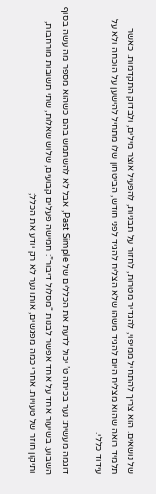של נושאים. הוא צריך להתחיל ממיפוי, להגדיר מטרות, לחזור על תבניות, להפעיל אוצר מילים, ולבדוק התקדמות. כאשר תלמיד רואה שהוא מצליח היום להגיד משהו שלא הצליח להגיד לפני חודש, הביטחון שלו מתחיל להישען על הוכחה ולא על עידוד כללי.

דוגמה מעשית: נער בכיתה ט’ יכול לדעת את הכללים של Past Simple, אבל לא להשתמש בהם כשהוא מספר מה עשה בסוף השבוע. בשיעור אחד על אחד אפשר לבנות “מסלול דיבור”: חמישה פעלים קבועים, שלוש שאלות, שתי תשובות מורחבות, ותיקון חוזר של טעויות. אחרי כמה מפגשים, אותו נער לא רק יודע את הכלל;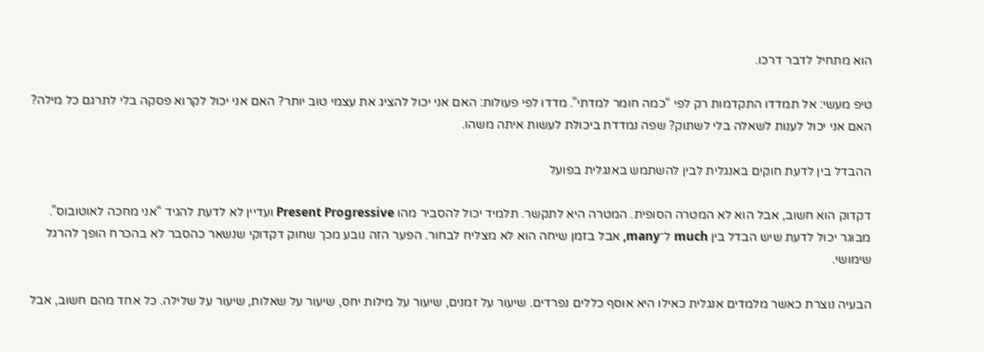הוא מתחיל לדבר דרכו.

טיפ מעשי: אל תמדדו התקדמות רק לפי “כמה חומר למדתי”. מדדו לפי פעולות: האם אני יכול להציג את עצמי טוב יותר? האם אני יכול לקרוא פסקה בלי לתרגם כל מילה? האם אני יכול לענות לשאלה בלי לשתוק? שפה נמדדת ביכולת לעשות איתה משהו.

ההבדל בין לדעת חוקים באנגלית לבין להשתמש באנגלית בפועל

דקדוק הוא חשוב, אבל הוא לא המטרה הסופית. המטרה היא לתקשר. תלמיד יכול להסביר מהו Present Progressive ועדיין לא לדעת להגיד “אני מחכה לאוטובוס”. מבוגר יכול לדעת שיש הבדל בין much ל־many, אבל בזמן שיחה הוא לא מצליח לבחור. הפער הזה נובע מכך שחוק דקדוקי שנשאר כהסבר לא בהכרח הופך להרגל שימושי.

הבעיה נוצרת כאשר מלמדים אנגלית כאילו היא אוסף כללים נפרדים. שיעור על זמנים, שיעור על מילות יחס, שיעור על שאלות, שיעור על שלילה. כל אחד מהם חשוב, אבל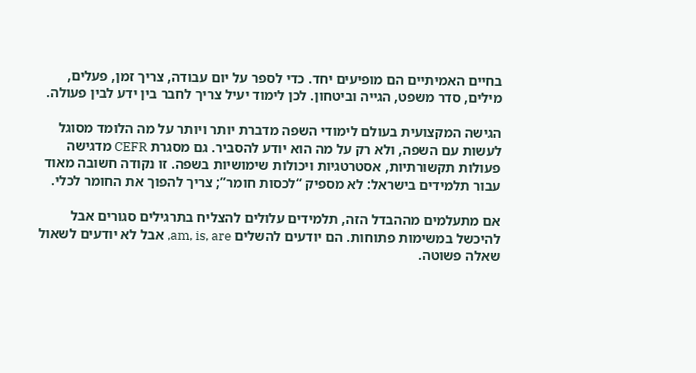בחיים האמיתיים הם מופיעים יחד. כדי לספר על יום עבודה, צריך זמן, פעלים, מילים, סדר משפט, הגייה וביטחון. לכן לימוד יעיל צריך לחבר בין ידע לבין פעולה.

הגישה המקצועית בעולם לימודי השפה מדברת יותר ויותר על מה הלומד מסוגל לעשות עם השפה, ולא רק על מה הוא יודע להסביר. גם מסגרת CEFR מדגישה פעולות תקשורתיות, אסטרטגיות ויכולות שימושיות בשפה. זו נקודה חשובה מאוד עבור תלמידים בישראל: לא מספיק “לכסות חומר”; צריך להפוך את החומר לכלי.

אם מתעלמים מההבדל הזה, תלמידים עלולים להצליח בתרגילים סגורים אבל להיכשל במשימות פתוחות. הם יודעים להשלים am, is, are, אבל לא יודעים לשאול שאלה פשוטה.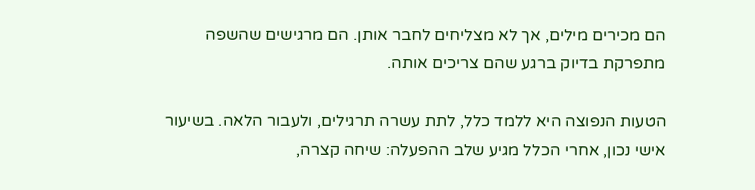הם מכירים מילים, אך לא מצליחים לחבר אותן. הם מרגישים שהשפה מתפרקת בדיוק ברגע שהם צריכים אותה.

הטעות הנפוצה היא ללמד כלל, לתת עשרה תרגילים, ולעבור הלאה. בשיעור אישי נכון, אחרי הכלל מגיע שלב ההפעלה: שיחה קצרה,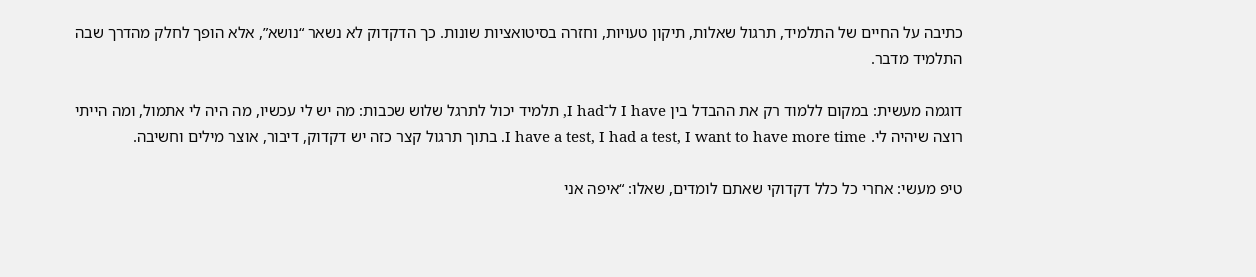כתיבה על החיים של התלמיד, תרגול שאלות, תיקון טעויות, וחזרה בסיטואציות שונות. כך הדקדוק לא נשאר “נושא”, אלא הופך לחלק מהדרך שבה התלמיד מדבר.

דוגמה מעשית: במקום ללמוד רק את ההבדל בין I have ל־I had, תלמיד יכול לתרגל שלוש שכבות: מה יש לי עכשיו, מה היה לי אתמול, ומה הייתי רוצה שיהיה לי. I have a test, I had a test, I want to have more time. בתוך תרגול קצר כזה יש דקדוק, דיבור, אוצר מילים וחשיבה.

טיפ מעשי: אחרי כל כלל דקדוקי שאתם לומדים, שאלו: “איפה אני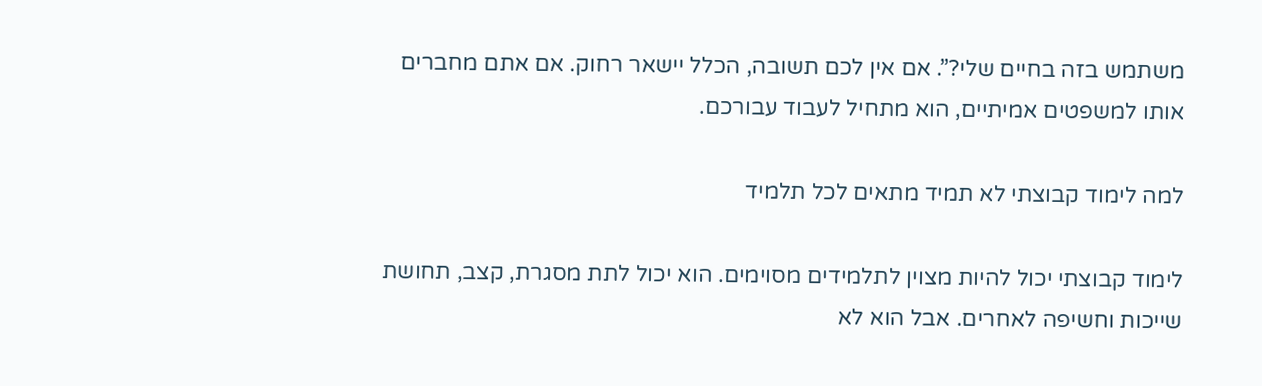משתמש בזה בחיים שלי?”. אם אין לכם תשובה, הכלל יישאר רחוק. אם אתם מחברים אותו למשפטים אמיתיים, הוא מתחיל לעבוד עבורכם.

למה לימוד קבוצתי לא תמיד מתאים לכל תלמיד

לימוד קבוצתי יכול להיות מצוין לתלמידים מסוימים. הוא יכול לתת מסגרת, קצב, תחושת שייכות וחשיפה לאחרים. אבל הוא לא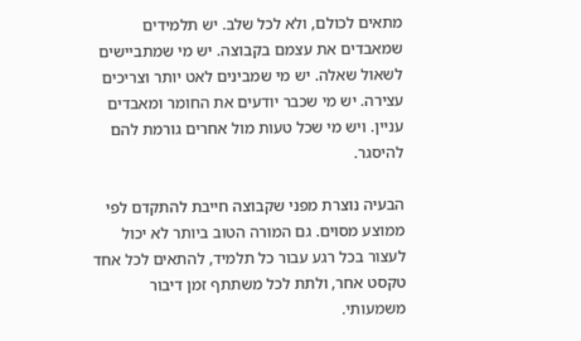מתאים לכולם, ולא לכל שלב. יש תלמידים שמאבדים את עצמם בקבוצה. יש מי שמתביישים לשאול שאלה. יש מי שמבינים לאט יותר וצריכים עצירה. יש מי שכבר יודעים את החומר ומאבדים עניין. ויש מי שכל טעות מול אחרים גורמת להם להיסגר.

הבעיה נוצרת מפני שקבוצה חייבת להתקדם לפי ממוצע מסוים. גם המורה הטוב ביותר לא יכול לעצור בכל רגע עבור כל תלמיד, להתאים לכל אחד טקסט אחר, ולתת לכל משתתף זמן דיבור משמעותי.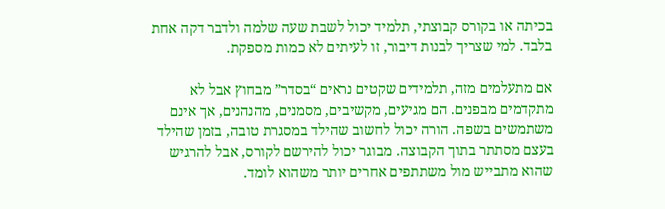בכיתה או בקורס קבוצתי, תלמיד יכול לשבת שעה שלמה ולדבר דקה אחת בלבד. למי שצריך לבנות דיבור, זו לעיתים לא כמות מספקת.

אם מתעלמים מזה, תלמידים שקטים נראים “בסדר” מבחוץ אבל לא מתקדמים מבפנים. הם מגיעים, מקשיבים, מסמנים, מהנהנים, אך אינם משתמשים בשפה. הורה יכול לחשוב שהילד במסגרת טובה, בזמן שהילד בעצם מסתתר בתוך הקבוצה. מבוגר יכול להירשם לקורס, אבל להרגיש שהוא מתבייש מול משתתפים אחרים יותר משהוא לומד.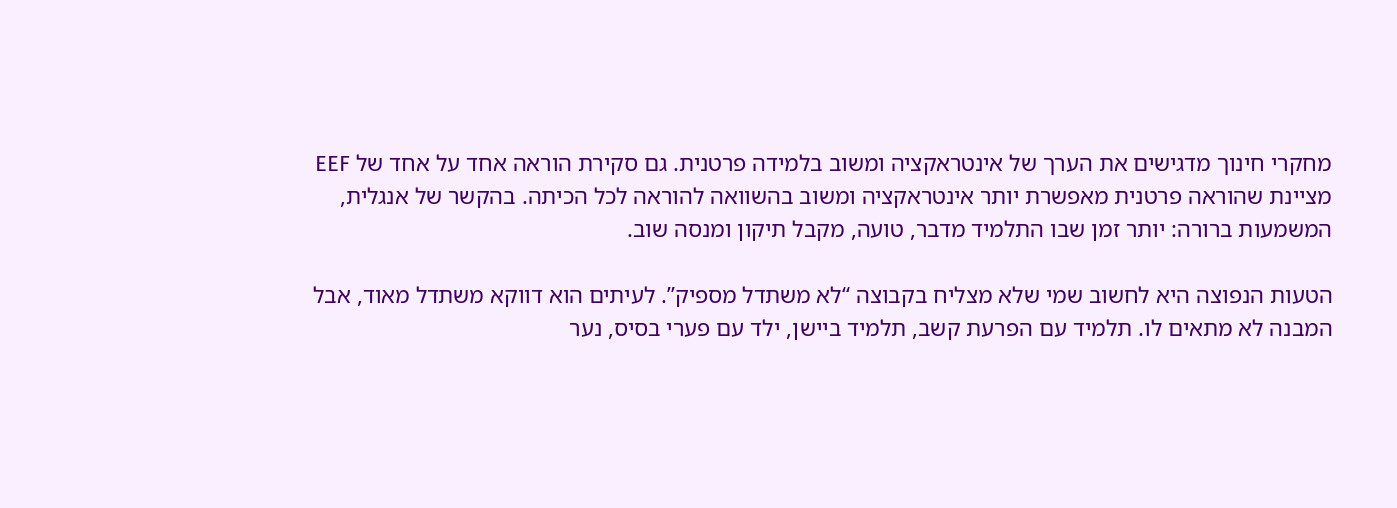מחקרי חינוך מדגישים את הערך של אינטראקציה ומשוב בלמידה פרטנית. גם סקירת הוראה אחד על אחד של EEF מציינת שהוראה פרטנית מאפשרת יותר אינטראקציה ומשוב בהשוואה להוראה לכל הכיתה. בהקשר של אנגלית, המשמעות ברורה: יותר זמן שבו התלמיד מדבר, טועה, מקבל תיקון ומנסה שוב.

הטעות הנפוצה היא לחשוב שמי שלא מצליח בקבוצה “לא משתדל מספיק”. לעיתים הוא דווקא משתדל מאוד, אבל המבנה לא מתאים לו. תלמיד עם הפרעת קשב, תלמיד ביישן, ילד עם פערי בסיס, נער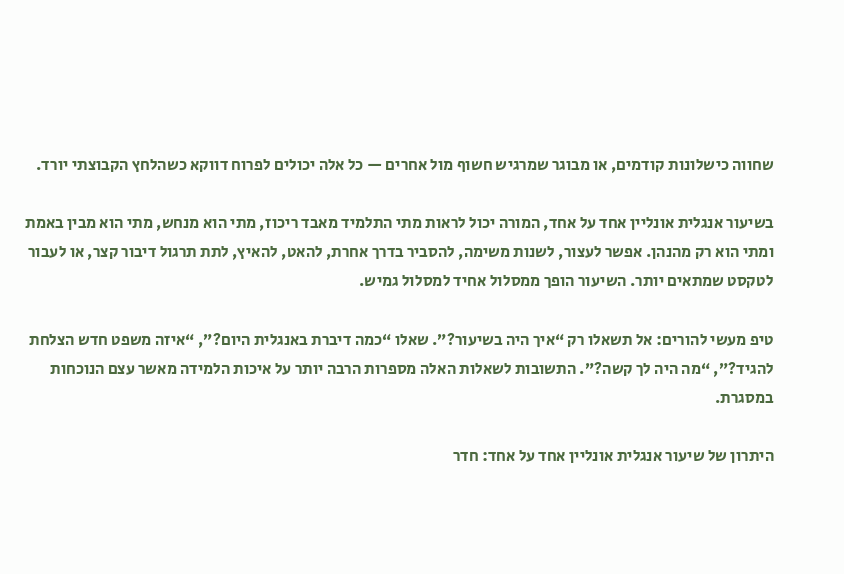שחווה כישלונות קודמים, או מבוגר שמרגיש חשוף מול אחרים — כל אלה יכולים לפרוח דווקא כשהלחץ הקבוצתי יורד.

בשיעור אנגלית אונליין אחד על אחד, המורה יכול לראות מתי התלמיד מאבד ריכוז, מתי הוא מנחש, מתי הוא מבין באמת ומתי הוא רק מהנהן. אפשר לעצור, לשנות משימה, להסביר בדרך אחרת, להאט, להאיץ, לתת תרגול דיבור קצר, או לעבור לטקסט שמתאים יותר. השיעור הופך ממסלול אחיד למסלול גמיש.

טיפ מעשי להורים: אל תשאלו רק “איך היה בשיעור?”. שאלו “כמה דיברת באנגלית היום?”, “איזה משפט חדש הצלחת להגיד?”, “מה היה לך קשה?”. התשובות לשאלות האלה מספרות הרבה יותר על איכות הלמידה מאשר עצם הנוכחות במסגרת.

היתרון של שיעור אנגלית אונליין אחד על אחד: חדר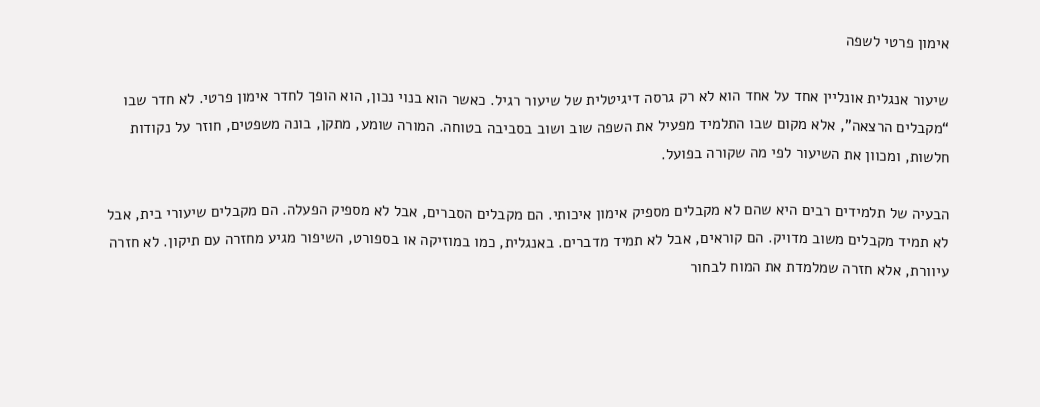אימון פרטי לשפה

שיעור אנגלית אונליין אחד על אחד הוא לא רק גרסה דיגיטלית של שיעור רגיל. כאשר הוא בנוי נכון, הוא הופך לחדר אימון פרטי. לא חדר שבו “מקבלים הרצאה”, אלא מקום שבו התלמיד מפעיל את השפה שוב ושוב בסביבה בטוחה. המורה שומע, מתקן, בונה משפטים, חוזר על נקודות חלשות, ומכוון את השיעור לפי מה שקורה בפועל.

הבעיה של תלמידים רבים היא שהם לא מקבלים מספיק אימון איכותי. הם מקבלים הסברים, אבל לא מספיק הפעלה. הם מקבלים שיעורי בית, אבל לא תמיד מקבלים משוב מדויק. הם קוראים, אבל לא תמיד מדברים. באנגלית, כמו במוזיקה או בספורט, השיפור מגיע מחזרה עם תיקון. לא חזרה עיוורת, אלא חזרה שמלמדת את המוח לבחור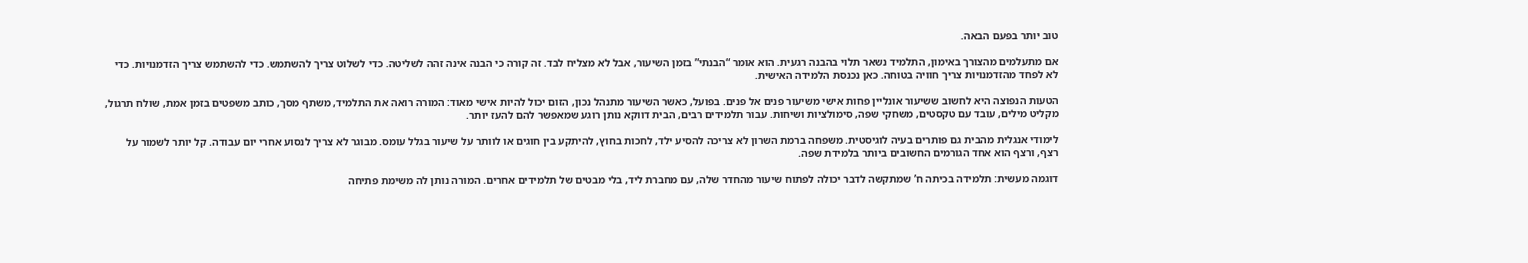טוב יותר בפעם הבאה.

אם מתעלמים מהצורך באימון, התלמיד נשאר תלוי בהבנה רגעית. הוא אומר “הבנתי” בזמן השיעור, אבל לא מצליח לבד. זה קורה כי הבנה אינה זהה לשליטה. כדי לשלוט צריך להשתמש. כדי להשתמש צריך הזדמנויות. כדי לא לפחד מהזדמנויות צריך חוויה בטוחה. כאן נכנסת הלמידה האישית.

הטעות הנפוצה היא לחשוב ששיעור אונליין פחות אישי משיעור פנים אל פנים. בפועל, כאשר השיעור מתנהל נכון, הזום יכול להיות אישי מאוד: המורה רואה את התלמיד, משתף מסך, כותב משפטים בזמן אמת, שולח תרגול, מקליט מילים, עובד עם טקסטים, משחקי שפה, סימולציות ושיחות. עבור תלמידים רבים, הבית דווקא נותן רוגע שמאפשר להם להעז יותר.

לימודי אנגלית מהבית גם פותרים בעיה לוגיסטית. משפחה ברמת השרון לא צריכה להסיע ילד, לחכות בחוץ, להיתקע בין חוגים או לוותר על שיעור בגלל עומס. מבוגר לא צריך לנסוע אחרי יום עבודה. קל יותר לשמור על רצף, ורצף הוא אחד הגורמים החשובים ביותר בלמידת שפה.

דוגמה מעשית: תלמידה בכיתה ח’ שמתקשה לדבר יכולה לפתוח שיעור מהחדר שלה, עם מחברת ליד, בלי מבטים של תלמידים אחרים. המורה נותן לה משימת פתיחה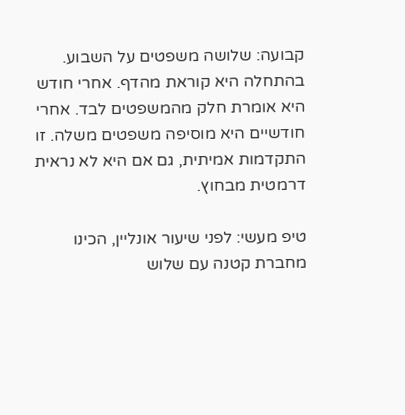קבועה: שלושה משפטים על השבוע. בהתחלה היא קוראת מהדף. אחרי חודש היא אומרת חלק מהמשפטים לבד. אחרי חודשיים היא מוסיפה משפטים משלה. זו התקדמות אמיתית, גם אם היא לא נראית דרמטית מבחוץ.

טיפ מעשי: לפני שיעור אונליין, הכינו מחברת קטנה עם שלוש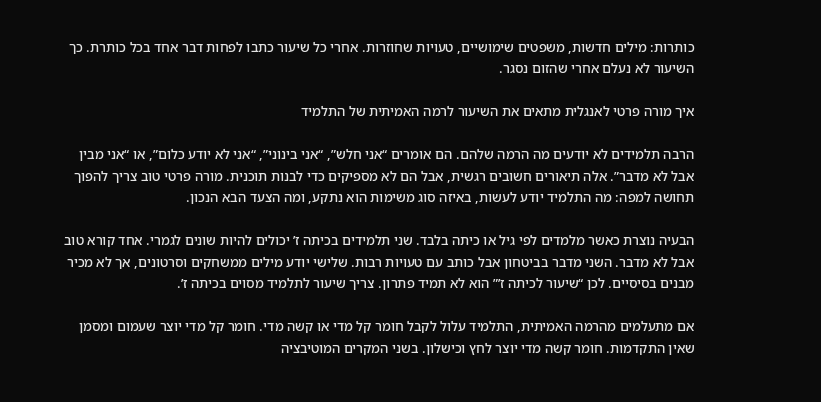כותרות: מילים חדשות, משפטים שימושיים, טעויות שחוזרות. אחרי כל שיעור כתבו לפחות דבר אחד בכל כותרת. כך השיעור לא נעלם אחרי שהזום נסגר.

איך מורה פרטי לאנגלית מתאים את השיעור לרמה האמיתית של התלמיד

הרבה תלמידים לא יודעים מה הרמה שלהם. הם אומרים “אני חלש”, “אני בינוני”, “אני לא יודע כלום”, או “אני מבין אבל לא מדבר”. אלה תיאורים חשובים רגשית, אבל הם לא מספיקים כדי לבנות תוכנית. מורה פרטי טוב צריך להפוך תחושה למפה: מה התלמיד יודע לעשות, באיזה סוג משימות הוא נתקע, ומה הצעד הבא הנכון.

הבעיה נוצרת כאשר מלמדים לפי גיל או כיתה בלבד. שני תלמידים בכיתה ז’ יכולים להיות שונים לגמרי. אחד קורא טוב אבל לא מדבר. השני מדבר בביטחון אבל כותב עם טעויות רבות. שלישי יודע מילים ממשחקים וסרטונים, אך לא מכיר מבנים בסיסיים. לכן “שיעור לכיתה ז’” הוא לא תמיד פתרון. צריך שיעור לתלמיד מסוים בכיתה ז’.

אם מתעלמים מהרמה האמיתית, התלמיד עלול לקבל חומר קל מדי או קשה מדי. חומר קל מדי יוצר שעמום ומסמן שאין התקדמות. חומר קשה מדי יוצר לחץ וכישלון. בשני המקרים המוטיבציה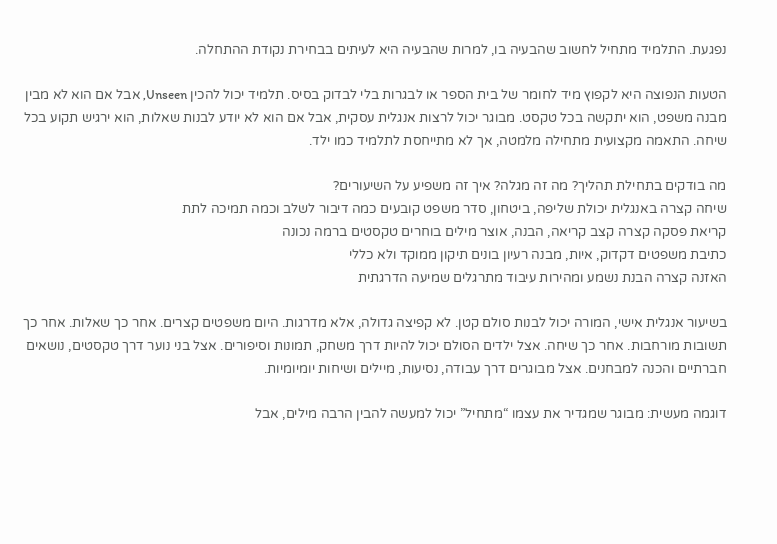נפגעת. התלמיד מתחיל לחשוב שהבעיה בו, למרות שהבעיה היא לעיתים בבחירת נקודת ההתחלה.

הטעות הנפוצה היא לקפוץ מיד לחומר של בית הספר או לבגרות בלי לבדוק בסיס. תלמיד יכול להכין Unseen, אבל אם הוא לא מבין מבנה משפט, הוא יתקשה בכל טקסט. מבוגר יכול לרצות אנגלית עסקית, אבל אם הוא לא יודע לבנות שאלות, הוא ירגיש תקוע בכל שיחה. התאמה מקצועית מתחילה מלמטה, אך לא מתייחסת לתלמיד כמו ילד.

מה בודקים בתחילת תהליך? מה זה מגלה? איך זה משפיע על השיעורים?
שיחה קצרה באנגלית יכולת שליפה, ביטחון, סדר משפט קובעים כמה דיבור לשלב וכמה תמיכה לתת
קריאת פסקה קצרה קצב קריאה, הבנה, אוצר מילים בוחרים טקסטים ברמה נכונה
כתיבת משפטים דקדוק, איות, מבנה רעיון בונים תיקון ממוקד ולא כללי
האזנה קצרה הבנת נשמע ומהירות עיבוד מתרגלים שמיעה הדרגתית

בשיעור אנגלית אישי, המורה יכול לבנות סולם קטן. לא קפיצה גדולה, אלא מדרגות. היום משפטים קצרים. אחר כך שאלות. אחר כך תשובות מורחבות. אחר כך שיחה. אצל ילדים הסולם יכול להיות דרך משחק, תמונות וסיפורים. אצל בני נוער דרך טקסטים, נושאים חברתיים והכנה למבחנים. אצל מבוגרים דרך עבודה, נסיעות, מיילים ושיחות יומיומיות.

דוגמה מעשית: מבוגר שמגדיר את עצמו “מתחיל” יכול למעשה להבין הרבה מילים, אבל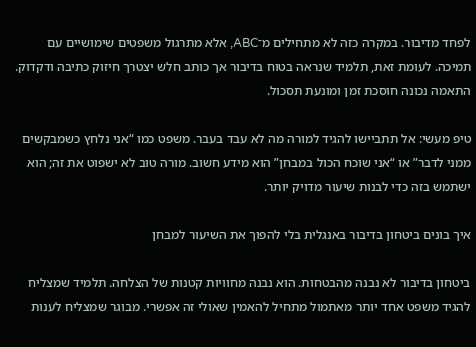לפחד מדיבור. במקרה כזה לא מתחילים מ־ABC, אלא מתרגול משפטים שימושיים עם תמיכה. לעומת זאת, תלמיד שנראה בטוח בדיבור אך כותב חלש יצטרך חיזוק כתיבה ודקדוק. התאמה נכונה חוסכת זמן ומונעת תסכול.

טיפ מעשי: אל תתביישו להגיד למורה מה לא עבד בעבר. משפט כמו “אני נלחץ כשמבקשים ממני לדבר” או “אני שוכח הכול במבחן” הוא מידע חשוב. מורה טוב לא ישפוט את זה; הוא ישתמש בזה כדי לבנות שיעור מדויק יותר.

איך בונים ביטחון בדיבור באנגלית בלי להפוך את השיעור למבחן

ביטחון בדיבור לא נבנה מהבטחות. הוא נבנה מחוויות קטנות של הצלחה. תלמיד שמצליח להגיד משפט אחד יותר מאתמול מתחיל להאמין שאולי זה אפשרי. מבוגר שמצליח לענות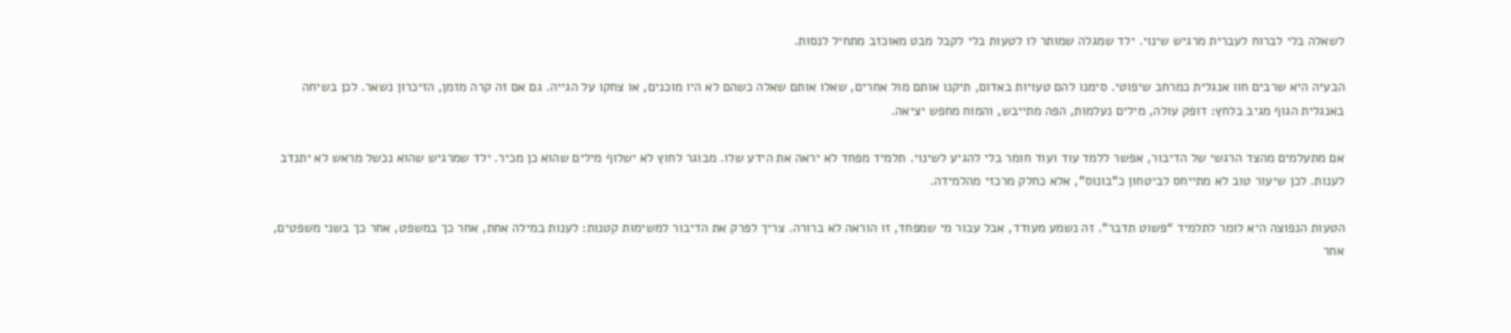לשאלה בלי לברוח לעברית מרגיש שינוי. ילד שמגלה שמותר לו לטעות בלי לקבל מבט מאוכזב מתחיל לנסות.

הבעיה היא שרבים חוו אנגלית כמרחב שיפוטי. סימנו להם טעויות באדום, תיקנו אותם מול אחרים, שאלו אותם שאלה כשהם לא היו מוכנים, או צחקו על הגייה. גם אם זה קרה מזמן, הזיכרון נשאר. לכן בשיחה באנגלית הגוף מגיב בלחץ: דופק עולה, מילים נעלמות, הפה מתייבש, והמוח מחפש יציאה.

אם מתעלמים מהצד הרגשי של הדיבור, אפשר ללמד עוד ועוד חומר בלי להגיע לשינוי. תלמיד מפחד לא יראה את הידע שלו. מבוגר לחוץ לא ישלוף מילים שהוא כן מכיר. ילד שמרגיש שהוא נכשל מראש לא יתנדב לענות. לכן שיעור טוב לא מתייחס לביטחון כ”בונוס”, אלא כחלק מרכזי מהלמידה.

הטעות הנפוצה היא לומר לתלמיד “פשוט תדבר”. זה נשמע מעודד, אבל עבור מי שמפחד, זו הוראה לא ברורה. צריך לפרק את הדיבור למשימות קטנות: לענות במילה אחת, אחר כך במשפט, אחר כך בשני משפטים, אחר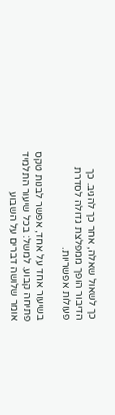כך לשאול שאלה, אחר כך להגיב. כך הדיבור הופך ממפלצת גדולה לסדרת פעולות אפשריות.

בשיעור אחד על אחד, אפשר לבנות טקס פתיחה קבוע. למשל: בכל שיעור התלמיד אומר שלושה דברים על השבוע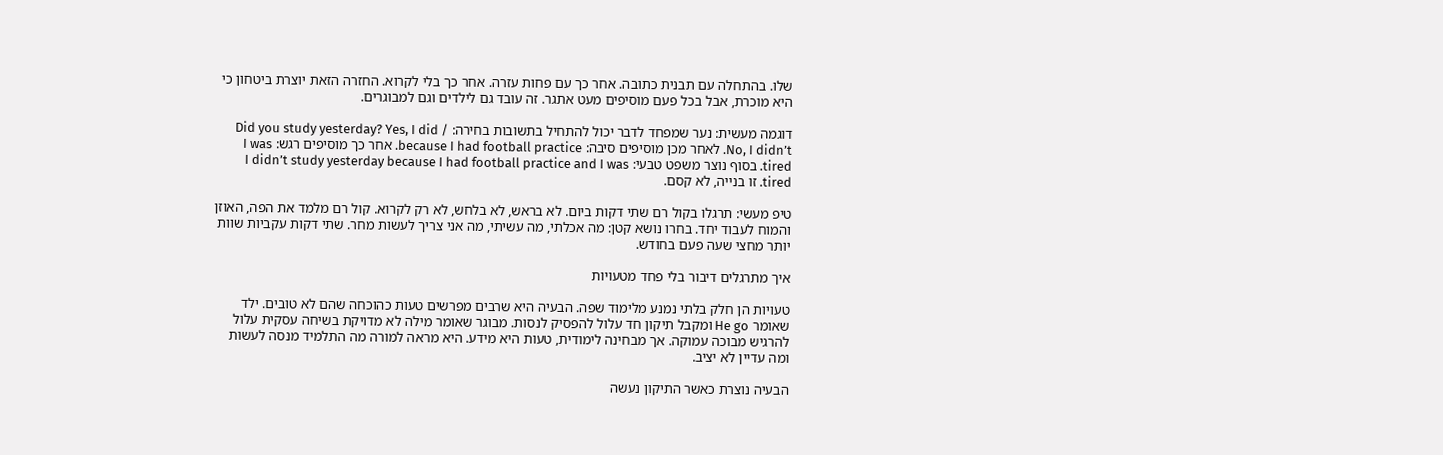שלו. בהתחלה עם תבנית כתובה. אחר כך עם פחות עזרה. אחר כך בלי לקרוא. החזרה הזאת יוצרת ביטחון כי היא מוכרת, אבל בכל פעם מוסיפים מעט אתגר. זה עובד גם לילדים וגם למבוגרים.

דוגמה מעשית: נער שמפחד לדבר יכול להתחיל בתשובות בחירה: Did you study yesterday? Yes, I did / No, I didn’t. לאחר מכן מוסיפים סיבה: because I had football practice. אחר כך מוסיפים רגש: I was tired. בסוף נוצר משפט טבעי: I didn’t study yesterday because I had football practice and I was tired. זו בנייה, לא קסם.

טיפ מעשי: תרגלו בקול רם שתי דקות ביום. לא בראש, לא בלחש, לא רק לקרוא. קול רם מלמד את הפה, האוזן והמוח לעבוד יחד. בחרו נושא קטן: מה אכלתי, מה עשיתי, מה אני צריך לעשות מחר. שתי דקות עקביות שוות יותר מחצי שעה פעם בחודש.

איך מתרגלים דיבור בלי פחד מטעויות

טעויות הן חלק בלתי נמנע מלימוד שפה. הבעיה היא שרבים מפרשים טעות כהוכחה שהם לא טובים. ילד שאומר He go ומקבל תיקון חד עלול להפסיק לנסות. מבוגר שאומר מילה לא מדויקת בשיחה עסקית עלול להרגיש מבוכה עמוקה. אך מבחינה לימודית, טעות היא מידע. היא מראה למורה מה התלמיד מנסה לעשות ומה עדיין לא יציב.

הבעיה נוצרת כאשר התיקון נעשה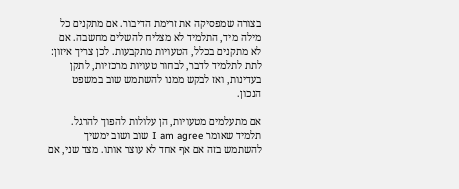בצורה שמפסיקה את זרימת הדיבור. אם מתקנים כל מילה מיד, התלמיד לא מצליח להשלים מחשבה. אם לא מתקנים בכלל, הטעויות מתקבעות. לכן צריך איזון: לתת לתלמיד לדבר, לבחור טעויות מרכזיות, לתקן בעדינות, ואז לבקש ממנו להשתמש שוב במשפט הנכון.

אם מתעלמים מטעויות, הן עלולות להפוך להרגל. תלמיד שאומר I am agree שוב ושוב ימשיך להשתמש בזה אם אף אחד לא עוצר אותו. מצד שני, אם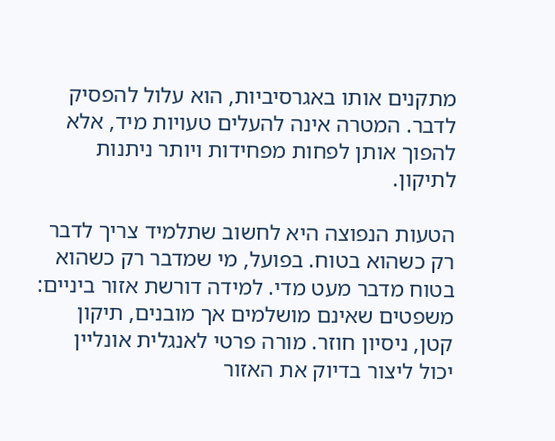מתקנים אותו באגרסיביות, הוא עלול להפסיק לדבר. המטרה אינה להעלים טעויות מיד, אלא להפוך אותן לפחות מפחידות ויותר ניתנות לתיקון.

הטעות הנפוצה היא לחשוב שתלמיד צריך לדבר רק כשהוא בטוח. בפועל, מי שמדבר רק כשהוא בטוח מדבר מעט מדי. למידה דורשת אזור ביניים: משפטים שאינם מושלמים אך מובנים, תיקון קטן, ניסיון חוזר. מורה פרטי לאנגלית אונליין יכול ליצור בדיוק את האזור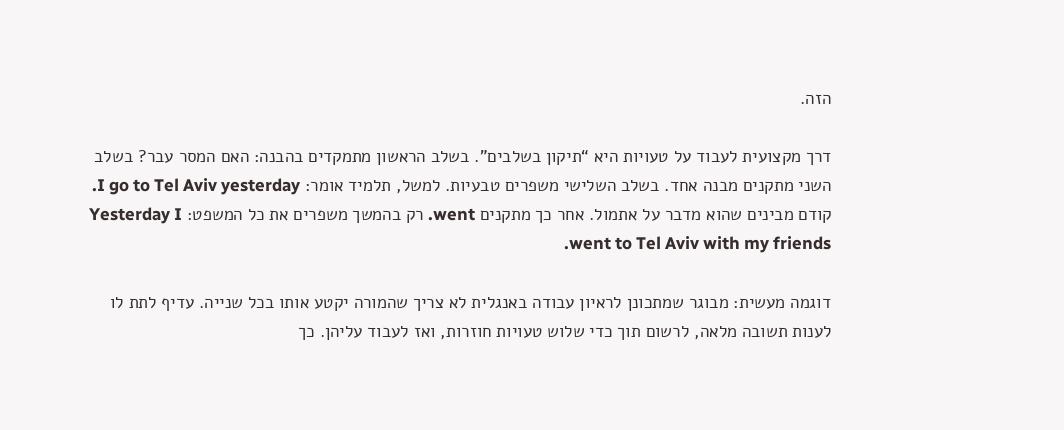הזה.

דרך מקצועית לעבוד על טעויות היא “תיקון בשלבים”. בשלב הראשון מתמקדים בהבנה: האם המסר עבר? בשלב השני מתקנים מבנה אחד. בשלב השלישי משפרים טבעיות. למשל, תלמיד אומר: I go to Tel Aviv yesterday. קודם מבינים שהוא מדבר על אתמול. אחר כך מתקנים went. רק בהמשך משפרים את כל המשפט: Yesterday I went to Tel Aviv with my friends.

דוגמה מעשית: מבוגר שמתכונן לראיון עבודה באנגלית לא צריך שהמורה יקטע אותו בכל שנייה. עדיף לתת לו לענות תשובה מלאה, לרשום תוך כדי שלוש טעויות חוזרות, ואז לעבוד עליהן. כך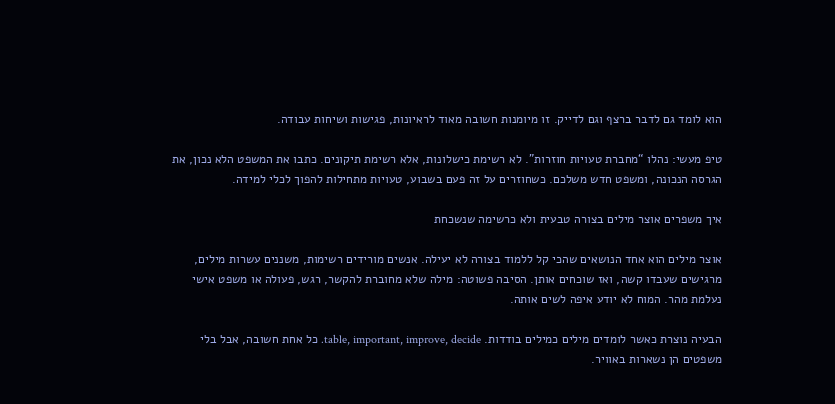הוא לומד גם לדבר ברצף וגם לדייק. זו מיומנות חשובה מאוד לראיונות, פגישות ושיחות עבודה.

טיפ מעשי: נהלו “מחברת טעויות חוזרות”. לא רשימת כישלונות, אלא רשימת תיקונים. כתבו את המשפט הלא נכון, את הגרסה הנכונה, ומשפט חדש משלכם. כשחוזרים על זה פעם בשבוע, טעויות מתחילות להפוך לכלי למידה.

איך משפרים אוצר מילים בצורה טבעית ולא כרשימה שנשכחת

אוצר מילים הוא אחד הנושאים שהכי קל ללמוד בצורה לא יעילה. אנשים מורידים רשימות, משננים עשרות מילים, מרגישים שעבדו קשה, ואז שוכחים אותן. הסיבה פשוטה: מילה שלא מחוברת להקשר, רגש, פעולה או משפט אישי נעלמת מהר. המוח לא יודע איפה לשים אותה.

הבעיה נוצרת כאשר לומדים מילים כמילים בודדות. table, important, improve, decide. כל אחת חשובה, אבל בלי משפטים הן נשארות באוויר.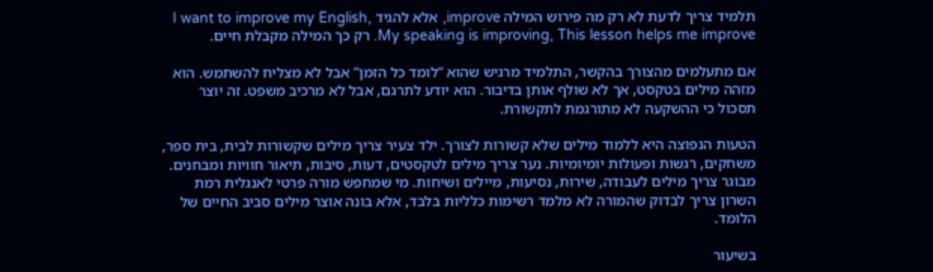תלמיד צריך לדעת לא רק מה פירוש המילה improve, אלא להגיד I want to improve my English, My speaking is improving, This lesson helps me improve. רק כך המילה מקבלת חיים.

אם מתעלמים מהצורך בהקשר, התלמיד מרגיש שהוא “לומד כל הזמן” אבל לא מצליח להשתמש. הוא מזהה מילים בטקסט, אך לא שולף אותן בדיבור. הוא יודע לתרגם, אבל לא מרכיב משפט. זה יוצר תסכול כי ההשקעה לא מתורגמת לתקשורת.

הטעות הנפוצה היא ללמוד מילים שלא קשורות לצורך. ילד צעיר צריך מילים שקשורות לבית, בית ספר, משחקים, רגשות ופעולות יומיומיות. נער צריך מילים לטקסטים, דעות, סיבות, תיאור חוויות ומבחנים. מבוגר צריך מילים לעבודה, שירות, נסיעות, מיילים ושיחות. מי שמחפש מורה פרטי לאנגלית רמת השרון צריך לבדוק שהמורה לא מלמד רשימות כלליות בלבד, אלא בונה אוצר מילים סביב החיים של הלומד.

בשיעור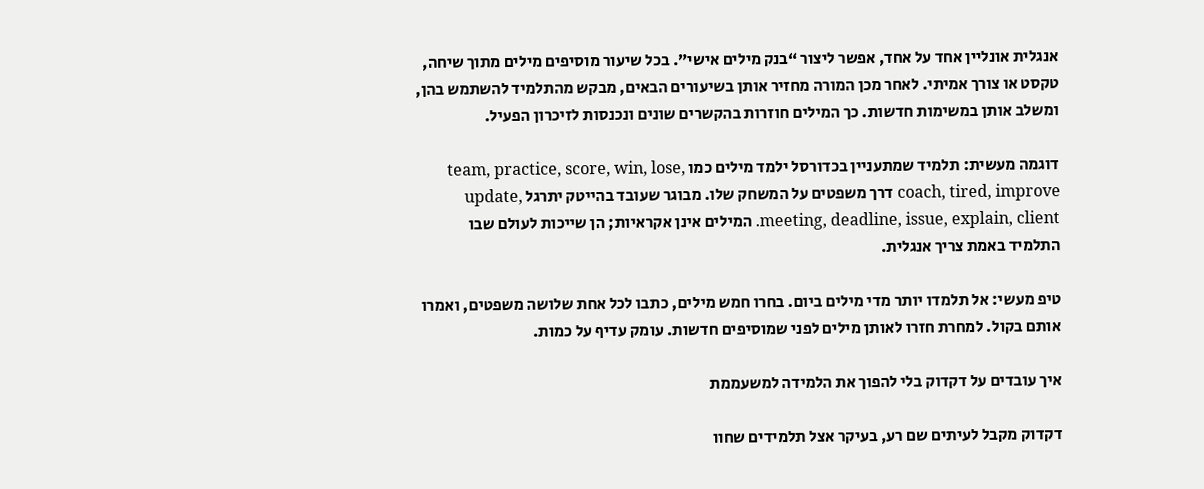אנגלית אונליין אחד על אחד, אפשר ליצור “בנק מילים אישי”. בכל שיעור מוסיפים מילים מתוך שיחה, טקסט או צורך אמיתי. לאחר מכן המורה מחזיר אותן בשיעורים הבאים, מבקש מהתלמיד להשתמש בהן, ומשלב אותן במשימות חדשות. כך המילים חוזרות בהקשרים שונים ונכנסות לזיכרון הפעיל.

דוגמה מעשית: תלמיד שמתעניין בכדורסל ילמד מילים כמו team, practice, score, win, lose, coach, tired, improve דרך משפטים על המשחק שלו. מבוגר שעובד בהייטק יתרגל update, meeting, deadline, issue, explain, client. המילים אינן אקראיות; הן שייכות לעולם שבו התלמיד באמת צריך אנגלית.

טיפ מעשי: אל תלמדו יותר מדי מילים ביום. בחרו חמש מילים, כתבו לכל אחת שלושה משפטים, ואמרו אותם בקול. למחרת חזרו לאותן מילים לפני שמוסיפים חדשות. עומק עדיף על כמות.

איך עובדים על דקדוק בלי להפוך את הלמידה למשעממת

דקדוק מקבל לעיתים שם רע, בעיקר אצל תלמידים שחוו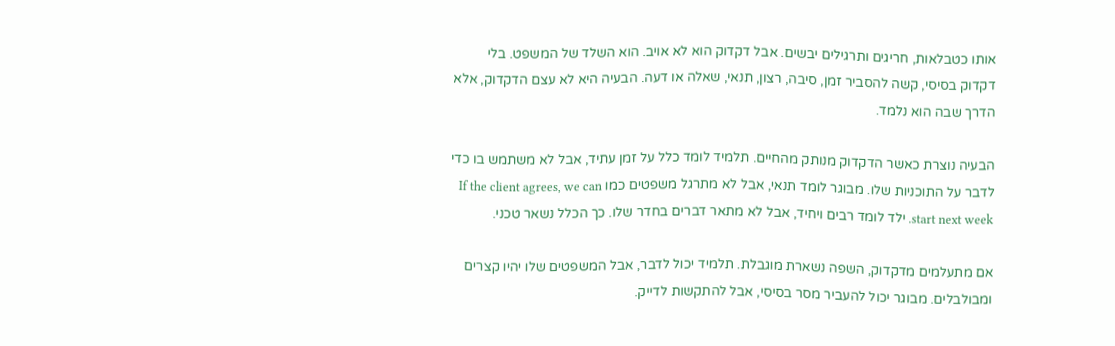אותו כטבלאות, חריגים ותרגילים יבשים. אבל דקדוק הוא לא אויב. הוא השלד של המשפט. בלי דקדוק בסיסי, קשה להסביר זמן, סיבה, רצון, תנאי, שאלה או דעה. הבעיה היא לא עצם הדקדוק, אלא הדרך שבה הוא נלמד.

הבעיה נוצרת כאשר הדקדוק מנותק מהחיים. תלמיד לומד כלל על זמן עתיד, אבל לא משתמש בו כדי לדבר על התוכניות שלו. מבוגר לומד תנאי, אבל לא מתרגל משפטים כמו If the client agrees, we can start next week. ילד לומד רבים ויחיד, אבל לא מתאר דברים בחדר שלו. כך הכלל נשאר טכני.

אם מתעלמים מדקדוק, השפה נשארת מוגבלת. תלמיד יכול לדבר, אבל המשפטים שלו יהיו קצרים ומבולבלים. מבוגר יכול להעביר מסר בסיסי, אבל להתקשות לדייק.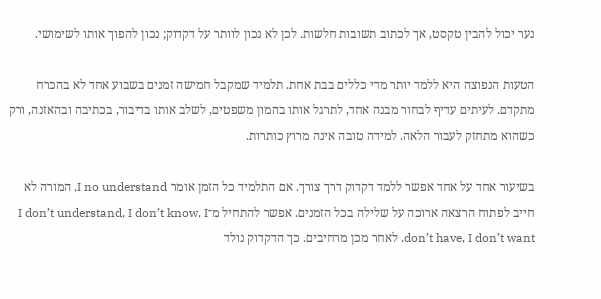נער יכול להבין טקסט, אך לכתוב תשובות חלשות. לכן לא נכון לוותר על דקדוק; נכון להפוך אותו לשימושי.

הטעות הנפוצה היא ללמד יותר מדי כללים בבת אחת. תלמיד שמקבל חמישה זמנים בשבוע אחד לא בהכרח מתקדם. לעיתים עדיף לבחור מבנה אחד, לתרגל אותו בהמון משפטים, לשלב אותו בדיבור, בכתיבה ובהאזנה, ורק כשהוא מתחזק לעבור הלאה. למידה טובה אינה מרוץ כותרות.

בשיעור אחד על אחד אפשר ללמד דקדוק דרך צורך. אם התלמיד כל הזמן אומר I no understand, המורה לא חייב לפתוח הרצאה ארוכה על שלילה בכל הזמנים. אפשר להתחיל מ־I don’t understand, I don’t know, I don’t have, I don’t want. לאחר מכן מרחיבים. כך הדקדוק נולד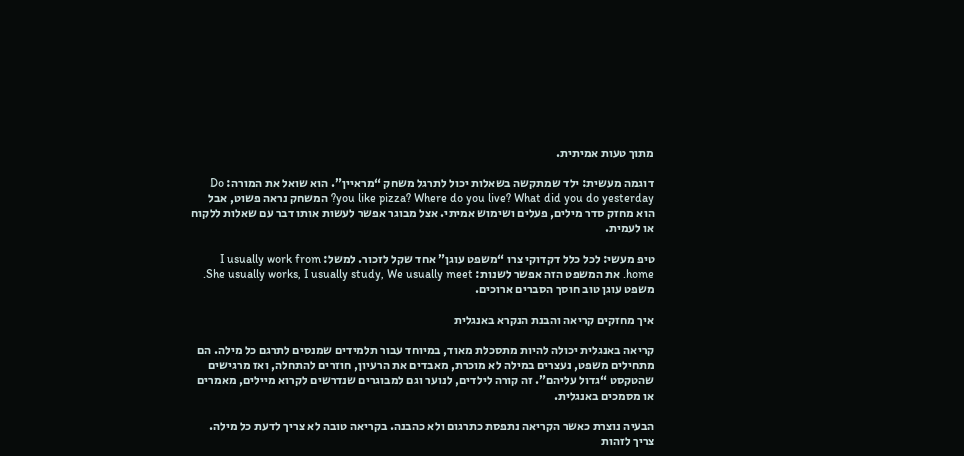מתוך טעות אמיתית.

דוגמה מעשית: ילד שמתקשה בשאלות יכול לתרגל משחק “מראיין”. הוא שואל את המורה: Do you like pizza? Where do you live? What did you do yesterday? המשחק נראה פשוט, אבל הוא מחזק סדר מילים, פעלים ושימוש אמיתי. אצל מבוגר אפשר לעשות אותו דבר עם שאלות ללקוח או לעמית.

טיפ מעשי: לכל כלל דקדוקי צרו “משפט עוגן” אחד שקל לזכור. למשל: I usually work from home. את המשפט הזה אפשר לשנות: She usually works, I usually study, We usually meet. משפט עוגן טוב חוסך הסברים ארוכים.

איך מחזקים קריאה והבנת הנקרא באנגלית

קריאה באנגלית יכולה להיות מתסכלת מאוד, במיוחד עבור תלמידים שמנסים לתרגם כל מילה. הם מתחילים משפט, נעצרים במילה לא מוכרת, מאבדים את הרעיון, חוזרים להתחלה, ואז מרגישים שהטקסט “גדול עליהם”. זה קורה לילדים, לנוער וגם למבוגרים שנדרשים לקרוא מיילים, מאמרים או מסמכים באנגלית.

הבעיה נוצרת כאשר הקריאה נתפסת כתרגום ולא כהבנה. בקריאה טובה לא צריך לדעת כל מילה. צריך לזהות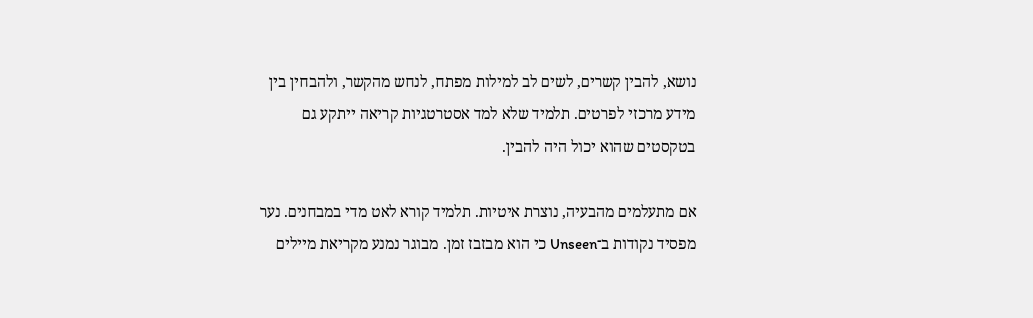נושא, להבין קשרים, לשים לב למילות מפתח, לנחש מהקשר, ולהבחין בין מידע מרכזי לפרטים. תלמיד שלא למד אסטרטגיות קריאה ייתקע גם בטקסטים שהוא יכול היה להבין.

אם מתעלמים מהבעיה, נוצרת איטיות. תלמיד קורא לאט מדי במבחנים. נער מפסיד נקודות ב־Unseen כי הוא מבזבז זמן. מבוגר נמנע מקריאת מיילים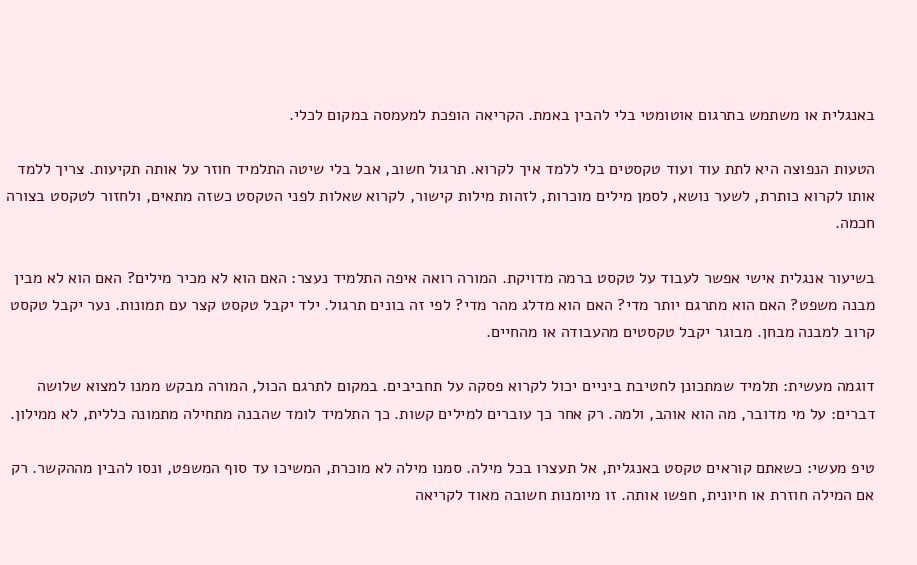באנגלית או משתמש בתרגום אוטומטי בלי להבין באמת. הקריאה הופכת למעמסה במקום לכלי.

הטעות הנפוצה היא לתת עוד ועוד טקסטים בלי ללמד איך לקרוא. תרגול חשוב, אבל בלי שיטה התלמיד חוזר על אותה תקיעות. צריך ללמד אותו לקרוא כותרת, לשער נושא, לסמן מילים מוכרות, לזהות מילות קישור, לקרוא שאלות לפני הטקסט כשזה מתאים, ולחזור לטקסט בצורה חכמה.

בשיעור אנגלית אישי אפשר לעבוד על טקסט ברמה מדויקת. המורה רואה איפה התלמיד נעצר: האם הוא לא מכיר מילים? האם הוא לא מבין מבנה משפט? האם הוא מתרגם יותר מדי? האם הוא מדלג מהר מדי? לפי זה בונים תרגול. ילד יקבל טקסט קצר עם תמונות. נער יקבל טקסט קרוב למבנה מבחן. מבוגר יקבל טקסטים מהעבודה או מהחיים.

דוגמה מעשית: תלמיד שמתכונן לחטיבת ביניים יכול לקרוא פסקה על תחביבים. במקום לתרגם הכול, המורה מבקש ממנו למצוא שלושה דברים: על מי מדובר, מה הוא אוהב, ולמה. רק אחר כך עוברים למילים קשות. כך התלמיד לומד שהבנה מתחילה מתמונה כללית, לא ממילון.

טיפ מעשי: כשאתם קוראים טקסט באנגלית, אל תעצרו בכל מילה. סמנו מילה לא מוכרת, המשיכו עד סוף המשפט, ונסו להבין מההקשר. רק אם המילה חוזרת או חיונית, חפשו אותה. זו מיומנות חשובה מאוד לקריאה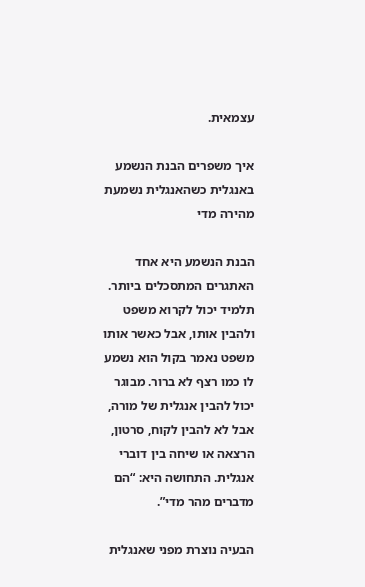עצמאית.

איך משפרים הבנת הנשמע באנגלית כשהאנגלית נשמעת מהירה מדי

הבנת הנשמע היא אחד האתגרים המתסכלים ביותר. תלמיד יכול לקרוא משפט ולהבין אותו, אבל כאשר אותו משפט נאמר בקול הוא נשמע לו כמו רצף לא ברור. מבוגר יכול להבין אנגלית של מורה, אבל לא להבין לקוח, סרטון, הרצאה או שיחה בין דוברי אנגלית. התחושה היא: “הם מדברים מהר מדי”.

הבעיה נוצרת מפני שאנגלית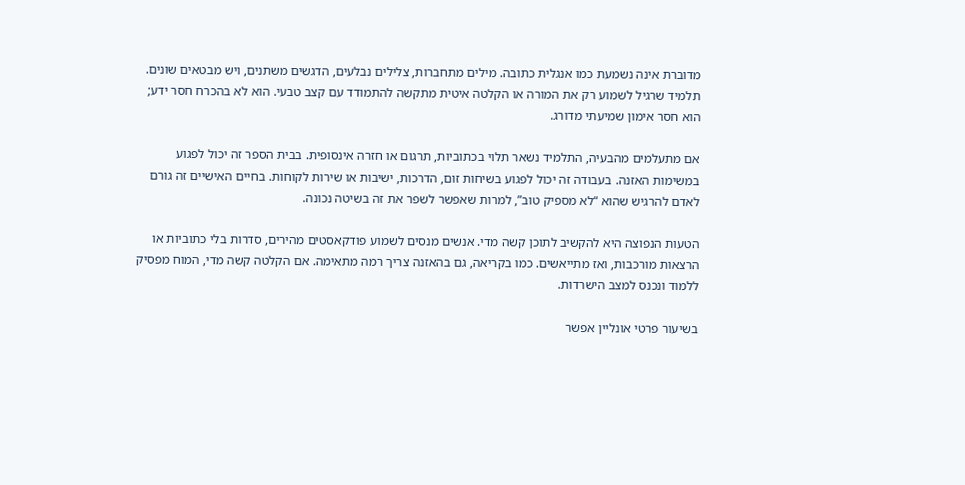מדוברת אינה נשמעת כמו אנגלית כתובה. מילים מתחברות, צלילים נבלעים, הדגשים משתנים, ויש מבטאים שונים. תלמיד שרגיל לשמוע רק את המורה או הקלטה איטית מתקשה להתמודד עם קצב טבעי. הוא לא בהכרח חסר ידע; הוא חסר אימון שמיעתי מדורג.

אם מתעלמים מהבעיה, התלמיד נשאר תלוי בכתוביות, תרגום או חזרה אינסופית. בבית הספר זה יכול לפגוע במשימות האזנה. בעבודה זה יכול לפגוע בשיחות זום, הדרכות, ישיבות או שירות לקוחות. בחיים האישיים זה גורם לאדם להרגיש שהוא “לא מספיק טוב”, למרות שאפשר לשפר את זה בשיטה נכונה.

הטעות הנפוצה היא להקשיב לתוכן קשה מדי. אנשים מנסים לשמוע פודקאסטים מהירים, סדרות בלי כתוביות או הרצאות מורכבות, ואז מתייאשים. כמו בקריאה, גם בהאזנה צריך רמה מתאימה. אם הקלטה קשה מדי, המוח מפסיק ללמוד ונכנס למצב הישרדות.

בשיעור פרטי אונליין אפשר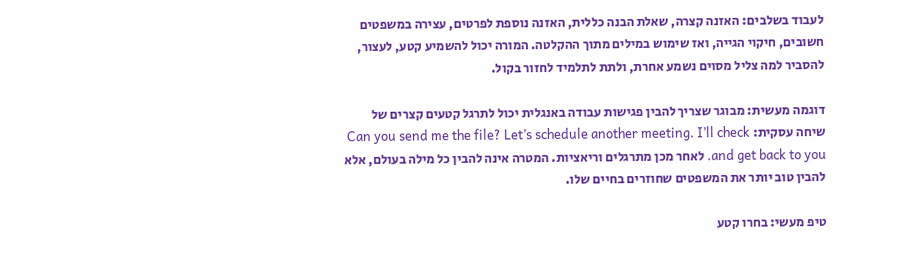לעבוד בשלבים: האזנה קצרה, שאלת הבנה כללית, האזנה נוספת לפרטים, עצירה במשפטים חשובים, חיקוי הגייה, ואז שימוש במילים מתוך ההקלטה. המורה יכול להשמיע קטע, לעצור, להסביר למה צליל מסוים נשמע אחרת, ולתת לתלמיד לחזור בקול.

דוגמה מעשית: מבוגר שצריך להבין פגישות עבודה באנגלית יכול לתרגל קטעים קצרים של שיחה עסקית: Can you send me the file? Let’s schedule another meeting. I’ll check and get back to you. לאחר מכן מתרגלים וריאציות. המטרה אינה להבין כל מילה בעולם, אלא להבין טוב יותר את המשפטים שחוזרים בחיים שלו.

טיפ מעשי: בחרו קטע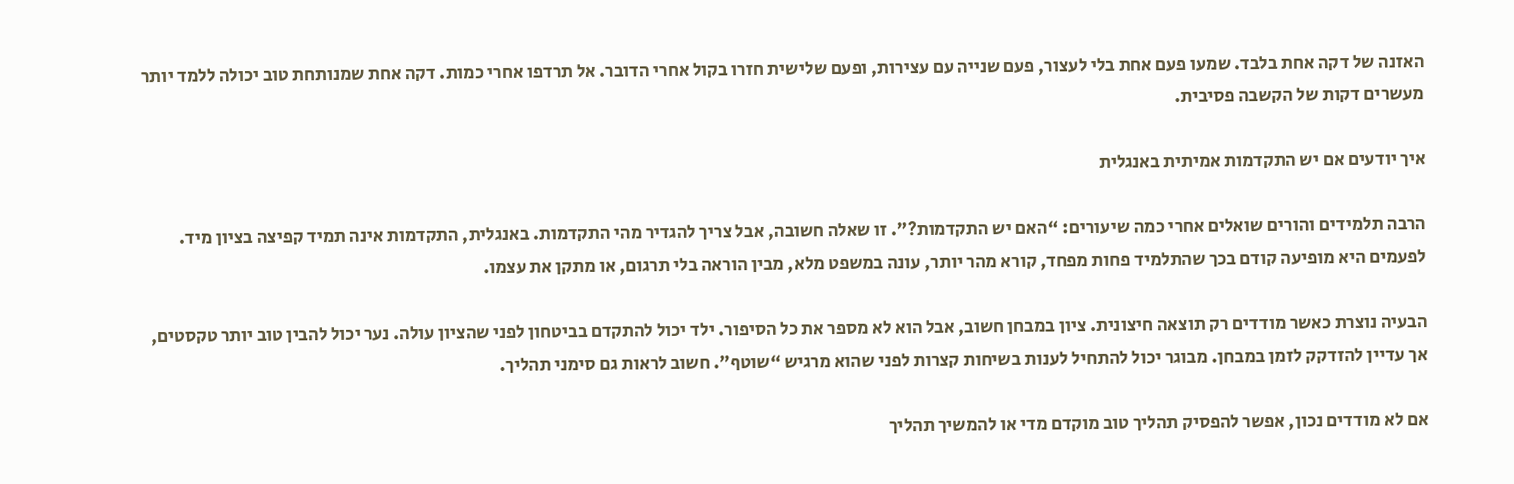האזנה של דקה אחת בלבד. שמעו פעם אחת בלי לעצור, פעם שנייה עם עצירות, ופעם שלישית חזרו בקול אחרי הדובר. אל תרדפו אחרי כמות. דקה אחת שמנותחת טוב יכולה ללמד יותר מעשרים דקות של הקשבה פסיבית.

איך יודעים אם יש התקדמות אמיתית באנגלית

הרבה תלמידים והורים שואלים אחרי כמה שיעורים: “האם יש התקדמות?”. זו שאלה חשובה, אבל צריך להגדיר מהי התקדמות. באנגלית, התקדמות אינה תמיד קפיצה בציון מיד. לפעמים היא מופיעה קודם בכך שהתלמיד פחות מפחד, קורא מהר יותר, עונה במשפט מלא, מבין הוראה בלי תרגום, או מתקן את עצמו.

הבעיה נוצרת כאשר מודדים רק תוצאה חיצונית. ציון במבחן חשוב, אבל הוא לא מספר את כל הסיפור. ילד יכול להתקדם בביטחון לפני שהציון עולה. נער יכול להבין טוב יותר טקסטים, אך עדיין להזדקק לזמן במבחן. מבוגר יכול להתחיל לענות בשיחות קצרות לפני שהוא מרגיש “שוטף”. חשוב לראות גם סימני תהליך.

אם לא מודדים נכון, אפשר להפסיק תהליך טוב מוקדם מדי או להמשיך תהליך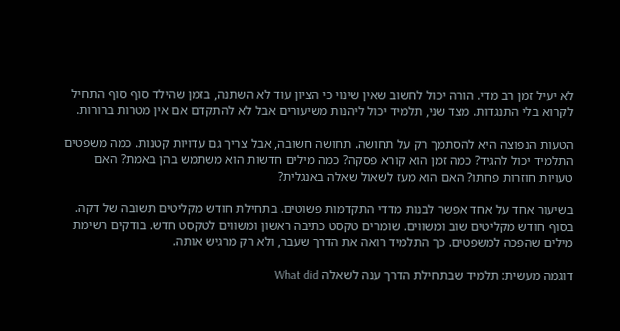לא יעיל זמן רב מדי. הורה יכול לחשוב שאין שינוי כי הציון עוד לא השתנה, בזמן שהילד סוף סוף התחיל לקרוא בלי התנגדות. מצד שני, תלמיד יכול ליהנות משיעורים אבל לא להתקדם אם אין מטרות ברורות.

הטעות הנפוצה היא להסתמך רק על תחושה. תחושה חשובה, אבל צריך גם עדויות קטנות. כמה משפטים התלמיד יכול להגיד? כמה זמן הוא קורא פסקה? כמה מילים חדשות הוא משתמש בהן באמת? האם טעויות חוזרות פחתו? האם הוא מעז לשאול שאלה באנגלית?

בשיעור אחד על אחד אפשר לבנות מדדי התקדמות פשוטים. בתחילת חודש מקליטים תשובה של דקה. בסוף חודש מקליטים שוב ומשווים. שומרים טקסט כתיבה ראשון ומשווים לטקסט חדש. בודקים רשימת מילים שהפכה למשפטים. כך התלמיד רואה את הדרך שעבר, ולא רק מרגיש אותה.

דוגמה מעשית: תלמיד שבתחילת הדרך ענה לשאלה What did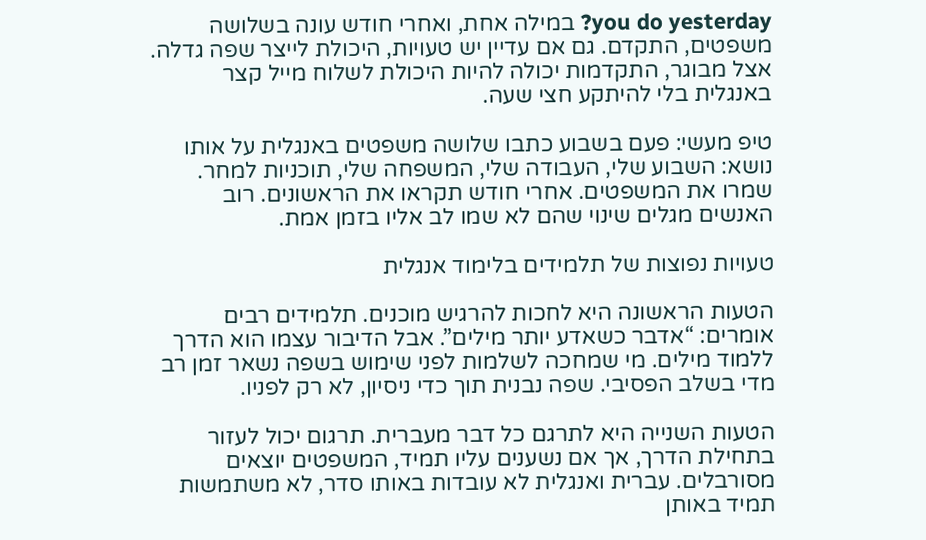you do yesterday? במילה אחת, ואחרי חודש עונה בשלושה משפטים, התקדם. גם אם עדיין יש טעויות, היכולת לייצר שפה גדלה. אצל מבוגר, התקדמות יכולה להיות היכולת לשלוח מייל קצר באנגלית בלי להיתקע חצי שעה.

טיפ מעשי: פעם בשבוע כתבו שלושה משפטים באנגלית על אותו נושא: השבוע שלי, העבודה שלי, המשפחה שלי, תוכניות למחר. שמרו את המשפטים. אחרי חודש תקראו את הראשונים. רוב האנשים מגלים שינוי שהם לא שמו לב אליו בזמן אמת.

טעויות נפוצות של תלמידים בלימוד אנגלית

הטעות הראשונה היא לחכות להרגיש מוכנים. תלמידים רבים אומרים: “אדבר כשאדע יותר מילים”. אבל הדיבור עצמו הוא הדרך ללמוד מילים. מי שמחכה לשלמות לפני שימוש בשפה נשאר זמן רב מדי בשלב הפסיבי. שפה נבנית תוך כדי ניסיון, לא רק לפניו.

הטעות השנייה היא לתרגם כל דבר מעברית. תרגום יכול לעזור בתחילת הדרך, אך אם נשענים עליו תמיד, המשפטים יוצאים מסורבלים. עברית ואנגלית לא עובדות באותו סדר, לא משתמשות תמיד באותן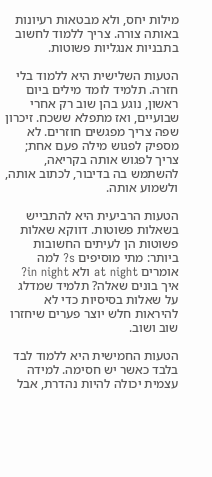מילות יחס, ולא מבטאות רעיונות באותה צורה. צריך ללמוד לחשוב בתבניות אנגליות פשוטות.

הטעות השלישית היא ללמוד בלי חזרה. תלמיד לומד מילים ביום ראשון, נוגע בהן שוב רק אחרי שבועיים, ואז מתפלא ששכח. זיכרון שפה צריך מפגשים חוזרים. לא מספיק לפגוש מילה פעם אחת; צריך לפגוש אותה בקריאה, להשתמש בה בדיבור, לכתוב אותה, ולשמוע אותה.

הטעות הרביעית היא להתבייש בשאלות פשוטות. דווקא שאלות פשוטות הן לעיתים החשובות ביותר: מתי מוסיפים s? למה אומרים at night ולא in night? איך בונים שאלה? תלמיד שמדלג על שאלות בסיסיות כדי לא להיראות חלש יוצר פערים שיחזרו שוב ושוב.

הטעות החמישית היא ללמוד לבד בלבד כאשר יש חסימה. למידה עצמית יכולה להיות נהדרת, אבל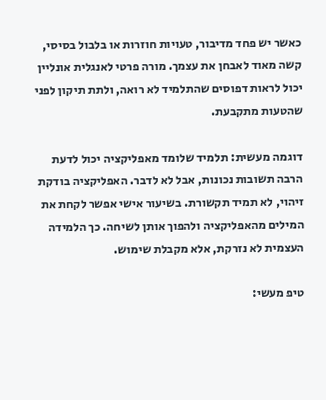כאשר יש פחד מדיבור, טעויות חוזרות או בלבול בסיסי, קשה מאוד לאבחן את עצמך. מורה פרטי לאנגלית אונליין יכול לראות דפוסים שהתלמיד לא רואה, ולתת תיקון לפני שהטעות מתקבעת.

דוגמה מעשית: תלמיד שלומד מאפליקציה יכול לדעת הרבה תשובות נכונות, אבל לא לדבר. האפליקציה בודקת זיהוי, לא תמיד תקשורת. בשיעור אישי אפשר לקחת את המילים מהאפליקציה ולהפוך אותן לשיחה. כך הלמידה העצמית לא נזרקת, אלא מקבלת שימוש.

טיפ מעשי: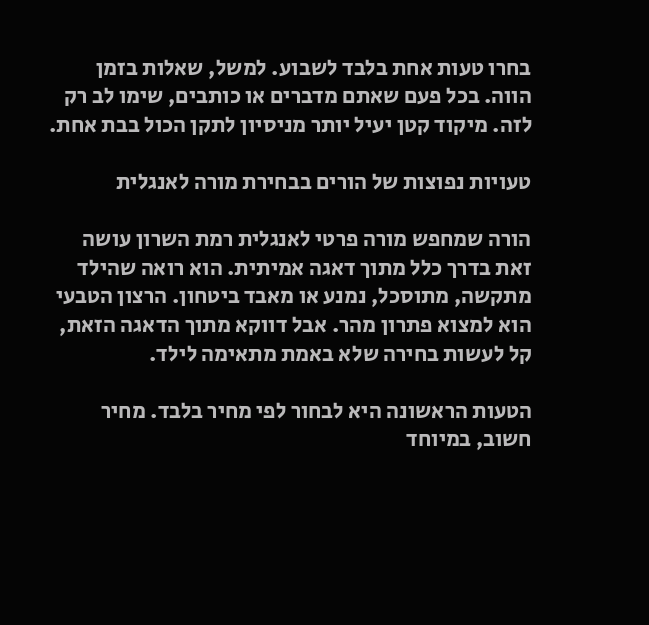בחרו טעות אחת בלבד לשבוע. למשל, שאלות בזמן הווה. בכל פעם שאתם מדברים או כותבים, שימו לב רק לזה. מיקוד קטן יעיל יותר מניסיון לתקן הכול בבת אחת.

טעויות נפוצות של הורים בבחירת מורה לאנגלית

הורה שמחפש מורה פרטי לאנגלית רמת השרון עושה זאת בדרך כלל מתוך דאגה אמיתית. הוא רואה שהילד מתקשה, מתוסכל, נמנע או מאבד ביטחון. הרצון הטבעי הוא למצוא פתרון מהר. אבל דווקא מתוך הדאגה הזאת, קל לעשות בחירה שלא באמת מתאימה לילד.

הטעות הראשונה היא לבחור לפי מחיר בלבד. מחיר חשוב, במיוחד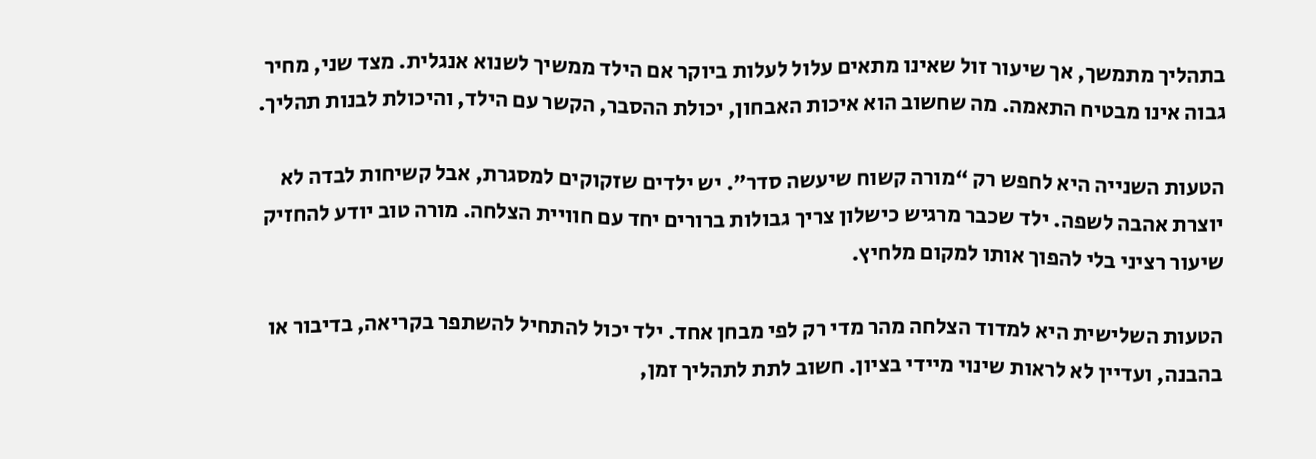בתהליך מתמשך, אך שיעור זול שאינו מתאים עלול לעלות ביוקר אם הילד ממשיך לשנוא אנגלית. מצד שני, מחיר גבוה אינו מבטיח התאמה. מה שחשוב הוא איכות האבחון, יכולת ההסבר, הקשר עם הילד, והיכולת לבנות תהליך.

הטעות השנייה היא לחפש רק “מורה קשוח שיעשה סדר”. יש ילדים שזקוקים למסגרת, אבל קשיחות לבדה לא יוצרת אהבה לשפה. ילד שכבר מרגיש כישלון צריך גבולות ברורים יחד עם חוויית הצלחה. מורה טוב יודע להחזיק שיעור רציני בלי להפוך אותו למקום מלחיץ.

הטעות השלישית היא למדוד הצלחה מהר מדי רק לפי מבחן אחד. ילד יכול להתחיל להשתפר בקריאה, בדיבור או בהבנה, ועדיין לא לראות שינוי מיידי בציון. חשוב לתת לתהליך זמן,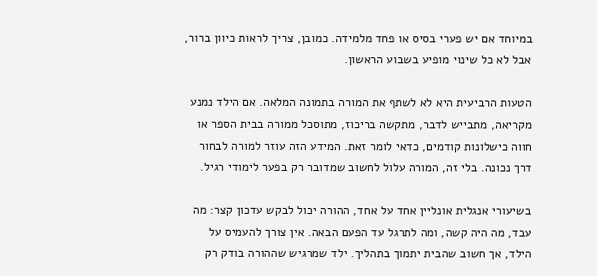במיוחד אם יש פערי בסיס או פחד מלמידה. כמובן, צריך לראות כיוון ברור, אבל לא כל שינוי מופיע בשבוע הראשון.

הטעות הרביעית היא לא לשתף את המורה בתמונה המלאה. אם הילד נמנע מקריאה, מתבייש לדבר, מתקשה בריכוז, מתוסכל ממורה בבית הספר או חווה כישלונות קודמים, כדאי לומר זאת. המידע הזה עוזר למורה לבחור דרך נכונה. בלי זה, המורה עלול לחשוב שמדובר רק בפער לימודי רגיל.

בשיעורי אנגלית אונליין אחד על אחד, ההורה יכול לבקש עדכון קצר: מה עבד, מה היה קשה, ומה לתרגל עד הפעם הבאה. אין צורך להעמיס על הילד, אך חשוב שהבית יתמוך בתהליך. ילד שמרגיש שההורה בודק רק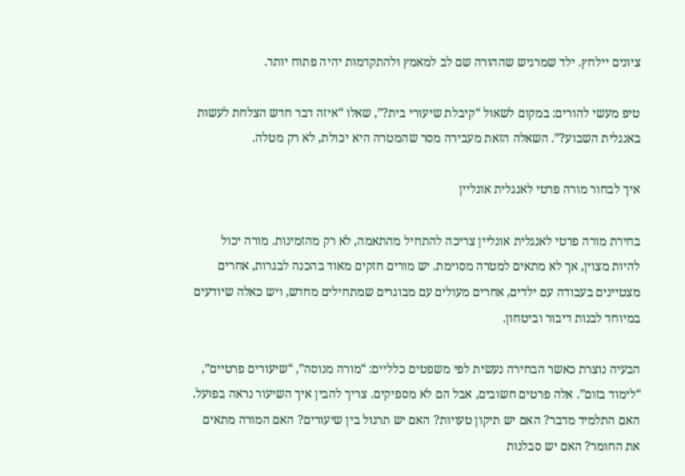ציונים יילחץ. ילד שמרגיש שההורה שם לב למאמץ ולהתקדמות יהיה פתוח יותר.

טיפ מעשי להורים: במקום לשאול “קיבלת שיעורי בית?”, שאלו “איזה דבר חדש הצלחת לעשות באנגלית השבוע?”. השאלה הזאת מעבירה מסר שהמטרה היא יכולת, לא רק מטלה.

איך לבחור מורה פרטי לאנגלית אונליין

בחירת מורה פרטי לאנגלית אונליין צריכה להתחיל מהתאמה, לא רק מהזמינות. מורה יכול להיות מצוין, אך לא מתאים למטרה מסוימת. יש מורים חזקים מאוד בהכנה לבגרות, אחרים מצטיינים בעבודה עם ילדים, אחרים מעולים עם מבוגרים שמתחילים מחדש, ויש כאלה שיודעים במיוחד לבנות דיבור וביטחון.

הבעיה נוצרת כאשר הבחירה נעשית לפי משפטים כלליים: “מורה מנוסה”, “שיעורים פרטיים”, “לימוד בזום”. אלה פרטים חשובים, אבל הם לא מספיקים. צריך להבין איך השיעור נראה בפועל. האם התלמיד מדבר? האם יש תיקון טעויות? האם יש תרגול בין שיעורים? האם המורה מתאים את החומר? האם יש סבלנות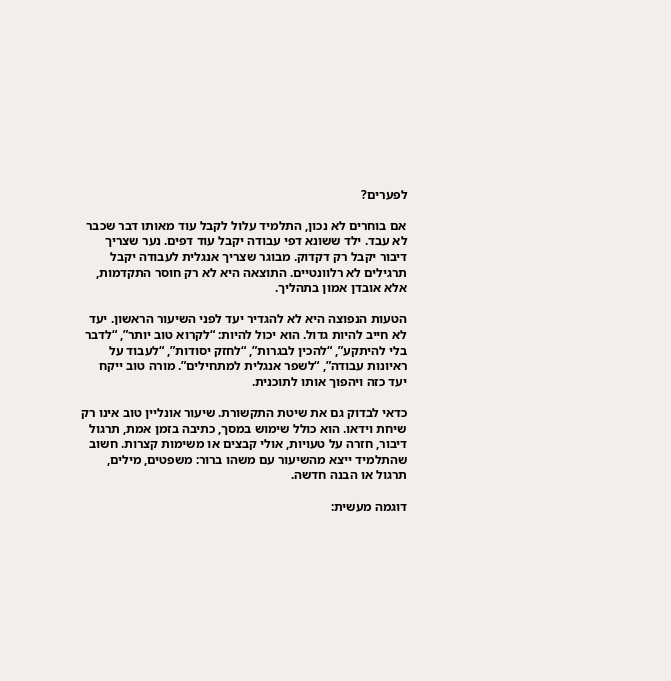לפערים?

אם בוחרים לא נכון, התלמיד עלול לקבל עוד מאותו דבר שכבר לא עבד. ילד ששונא דפי עבודה יקבל עוד דפים. נער שצריך דיבור יקבל רק דקדוק. מבוגר שצריך אנגלית לעבודה יקבל תרגילים לא רלוונטיים. התוצאה היא לא רק חוסר התקדמות, אלא אובדן אמון בתהליך.

הטעות הנפוצה היא לא להגדיר יעד לפני השיעור הראשון. יעד לא חייב להיות גדול. הוא יכול להיות: “לקרוא טוב יותר”, “לדבר בלי להיתקע”, “להכין לבגרות”, “לחזק יסודות”, “לעבוד על ראיונות עבודה”, “לשפר אנגלית למתחילים”. מורה טוב ייקח יעד כזה ויהפוך אותו לתוכנית.

כדאי לבדוק גם את שיטת התקשורת. שיעור אונליין טוב אינו רק שיחת וידאו. הוא כולל שימוש במסך, כתיבה בזמן אמת, תרגול דיבור, חזרה על טעויות, אולי קבצים או משימות קצרות. חשוב שהתלמיד ייצא מהשיעור עם משהו ברור: משפטים, מילים, תרגול או הבנה חדשה.

דוגמה מעשית: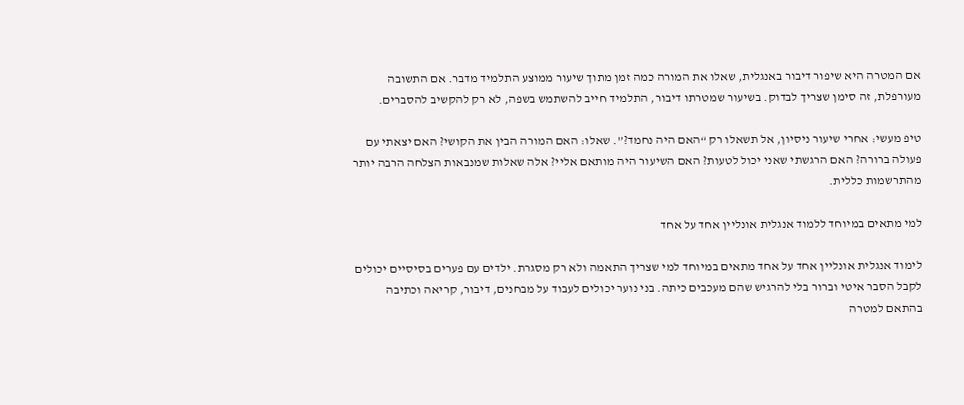אם המטרה היא שיפור דיבור באנגלית, שאלו את המורה כמה זמן מתוך שיעור ממוצע התלמיד מדבר. אם התשובה מעורפלת, זה סימן שצריך לבדוק. בשיעור שמטרתו דיבור, התלמיד חייב להשתמש בשפה, לא רק להקשיב להסברים.

טיפ מעשי: אחרי שיעור ניסיון, אל תשאלו רק “האם היה נחמד?”. שאלו: האם המורה הבין את הקושי? האם יצאתי עם פעולה ברורה? האם הרגשתי שאני יכול לטעות? האם השיעור היה מותאם אליי? אלה שאלות שמנבאות הצלחה הרבה יותר מהתרשמות כללית.

למי מתאים במיוחד ללמוד אנגלית אונליין אחד על אחד

לימוד אנגלית אונליין אחד על אחד מתאים במיוחד למי שצריך התאמה ולא רק מסגרת. ילדים עם פערים בסיסיים יכולים לקבל הסבר איטי וברור בלי להרגיש שהם מעכבים כיתה. בני נוער יכולים לעבוד על מבחנים, דיבור, קריאה וכתיבה בהתאם למטרה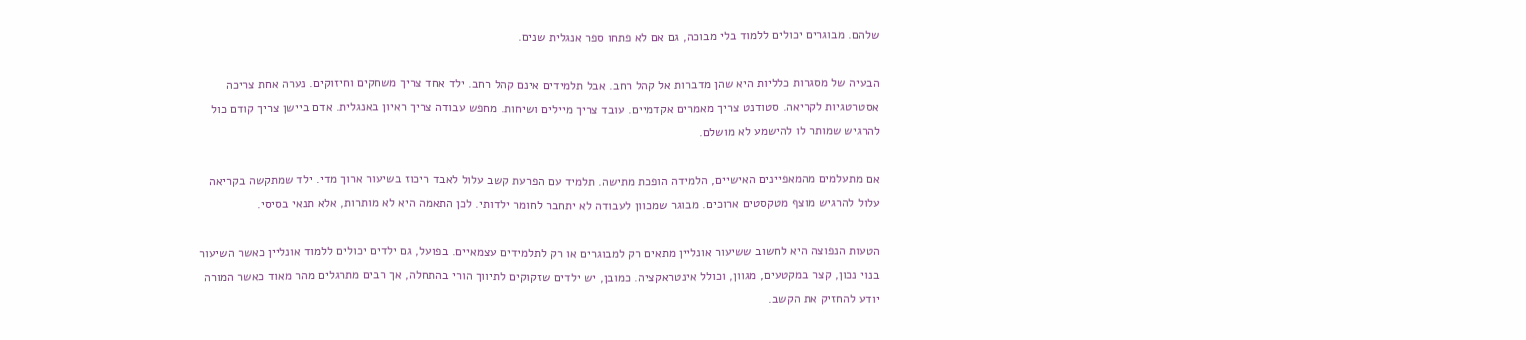שלהם. מבוגרים יכולים ללמוד בלי מבוכה, גם אם לא פתחו ספר אנגלית שנים.

הבעיה של מסגרות כלליות היא שהן מדברות אל קהל רחב. אבל תלמידים אינם קהל רחב. ילד אחד צריך משחקים וחיזוקים. נערה אחת צריכה אסטרטגיות לקריאה. סטודנט צריך מאמרים אקדמיים. עובד צריך מיילים ושיחות. מחפש עבודה צריך ראיון באנגלית. אדם ביישן צריך קודם כול להרגיש שמותר לו להישמע לא מושלם.

אם מתעלמים מהמאפיינים האישיים, הלמידה הופכת מתישה. תלמיד עם הפרעת קשב עלול לאבד ריכוז בשיעור ארוך מדי. ילד שמתקשה בקריאה עלול להרגיש מוצף מטקסטים ארוכים. מבוגר שמכוון לעבודה לא יתחבר לחומר ילדותי. לכן התאמה היא לא מותרות, אלא תנאי בסיסי.

הטעות הנפוצה היא לחשוב ששיעור אונליין מתאים רק למבוגרים או רק לתלמידים עצמאיים. בפועל, גם ילדים יכולים ללמוד אונליין כאשר השיעור בנוי נכון, קצר במקטעים, מגוון, וכולל אינטראקציה. כמובן, יש ילדים שזקוקים לתיווך הורי בהתחלה, אך רבים מתרגלים מהר מאוד כאשר המורה יודע להחזיק את הקשב.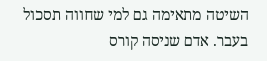השיטה מתאימה גם למי שחווה תסכול בעבר. אדם שניסה קורס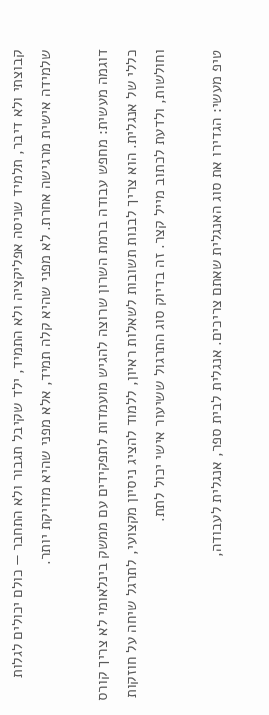קבוצתי ולא דיבר, תלמיד שניסה אפליקציה ולא התמיד, ילד שקיבל תגבור ולא התחבר — כולם יכולים לגלות שלמידה אישית מרגישה אחרת. לא מפני שהיא קלה תמיד, אלא מפני שהיא מדויקת יותר.

דוגמה מעשית: מחפש עבודה ברמת השרון שרוצה להגיש מועמדות לתפקידים עם ממשק בינלאומי לא צריך קורס כללי של אנגלית. הוא צריך לבנות תשובות לשאלות ראיון, ללמוד להציג ניסיון מקצועי, לתרגל שיחה על חוזקות וחולשות, ולדעת לכתוב מייל קצר. זה בדיוק סוג התרגול ששיעור אישי יכול לתת.

טיפ מעשי: הגדירו את סוג האנגלית שאתם צריכים. אנגלית לבית ספר, אנגלית לעבודה,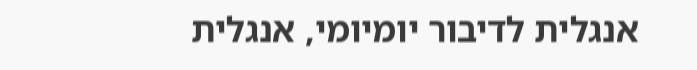אנגלית לדיבור יומיומי, אנגלית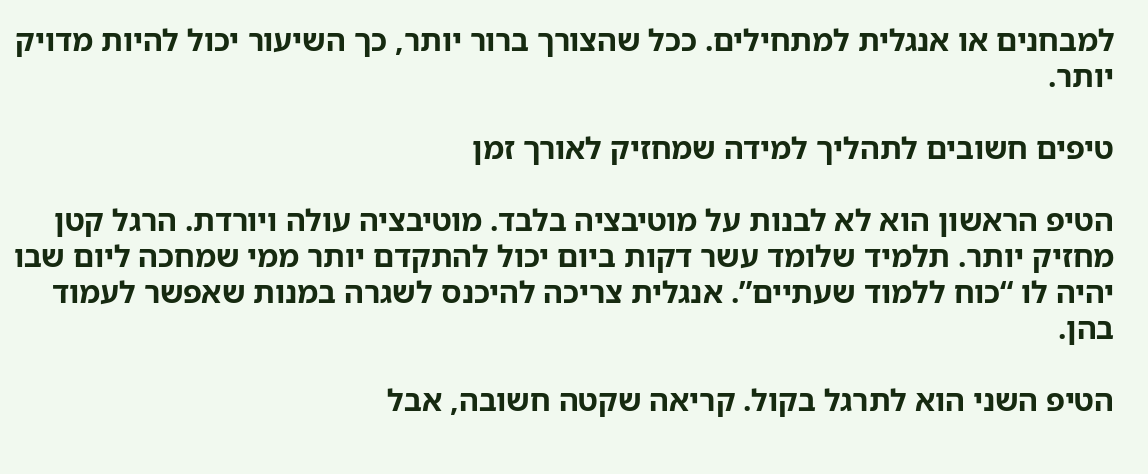למבחנים או אנגלית למתחילים. ככל שהצורך ברור יותר, כך השיעור יכול להיות מדויק יותר.

טיפים חשובים לתהליך למידה שמחזיק לאורך זמן

הטיפ הראשון הוא לא לבנות על מוטיבציה בלבד. מוטיבציה עולה ויורדת. הרגל קטן מחזיק יותר. תלמיד שלומד עשר דקות ביום יכול להתקדם יותר ממי שמחכה ליום שבו יהיה לו “כוח ללמוד שעתיים”. אנגלית צריכה להיכנס לשגרה במנות שאפשר לעמוד בהן.

הטיפ השני הוא לתרגל בקול. קריאה שקטה חשובה, אבל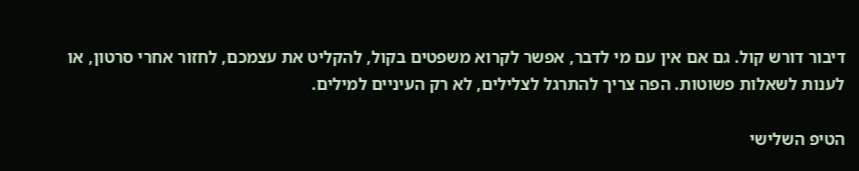דיבור דורש קול. גם אם אין עם מי לדבר, אפשר לקרוא משפטים בקול, להקליט את עצמכם, לחזור אחרי סרטון, או לענות לשאלות פשוטות. הפה צריך להתרגל לצלילים, לא רק העיניים למילים.

הטיפ השלישי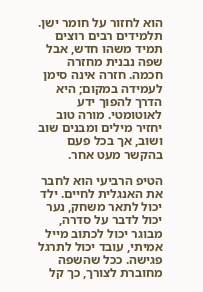הוא לחזור על חומר ישן. תלמידים רבים רוצים תמיד משהו חדש, אבל שפה נבנית מחזרה חכמה. חזרה אינה סימן לעמידה במקום; היא הדרך להפוך ידע לאוטומטי. מורה טוב יחזיר מילים ומבנים שוב ושוב, אך בכל פעם בהקשר מעט אחר.

הטיפ הרביעי הוא לחבר את האנגלית לחיים. ילד יכול לתאר משחק, נער יכול לדבר על סדרה, מבוגר יכול לכתוב מייל אמיתי, עובד יכול לתרגל פגישה. ככל שהשפה מחוברת לצורך, כך קל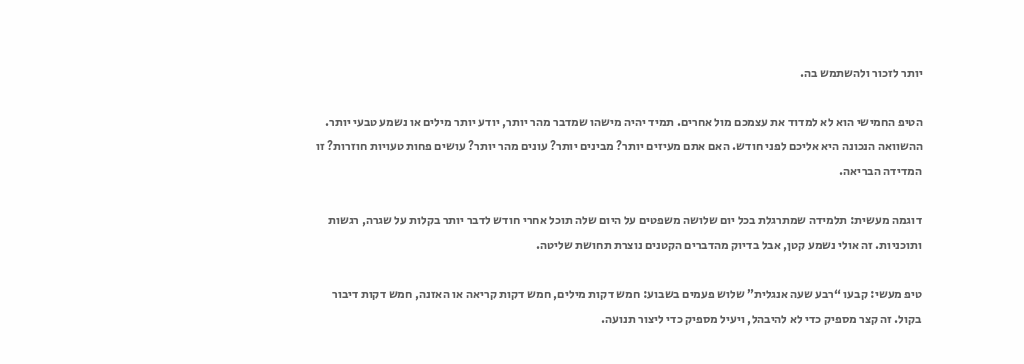יותר לזכור ולהשתמש בה.

הטיפ החמישי הוא לא למדוד את עצמכם מול אחרים. תמיד יהיה מישהו שמדבר מהר יותר, יודע יותר מילים או נשמע טבעי יותר. ההשוואה הנכונה היא אליכם לפני חודש. האם אתם מעיזים יותר? מבינים יותר? עונים מהר יותר? עושים פחות טעויות חוזרות? זו המדידה הבריאה.

דוגמה מעשית: תלמידה שמתרגלת בכל יום שלושה משפטים על היום שלה תוכל אחרי חודש לדבר יותר בקלות על שגרה, רגשות ותוכניות. זה אולי נשמע קטן, אבל בדיוק מהדברים הקטנים נוצרת תחושת שליטה.

טיפ מעשי: קבעו “רבע שעה אנגלית” שלוש פעמים בשבוע: חמש דקות מילים, חמש דקות קריאה או האזנה, חמש דקות דיבור בקול. זה קצר מספיק כדי לא להיבהל, ויעיל מספיק כדי ליצור תנועה.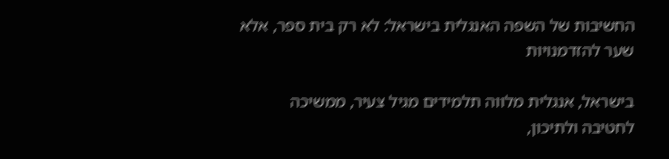החשיבות של השפה האנגלית בישראל: לא רק בית ספר, אלא שער להזדמנויות

בישראל, אנגלית מלווה תלמידים מגיל צעיר, ממשיכה לחטיבה ולתיכון,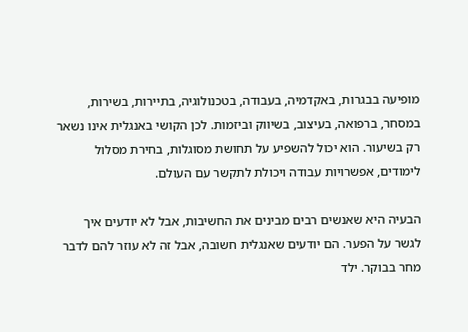מופיעה בבגרות, באקדמיה, בעבודה, בטכנולוגיה, בתיירות, בשירות, במסחר, ברפואה, בעיצוב, בשיווק וביזמות. לכן הקושי באנגלית אינו נשאר רק בשיעור. הוא יכול להשפיע על תחושת מסוגלות, בחירת מסלול לימודים, אפשרויות עבודה ויכולת לתקשר עם העולם.

הבעיה היא שאנשים רבים מבינים את החשיבות, אבל לא יודעים איך לגשר על הפער. הם יודעים שאנגלית חשובה, אבל זה לא עוזר להם לדבר מחר בבוקר. ילד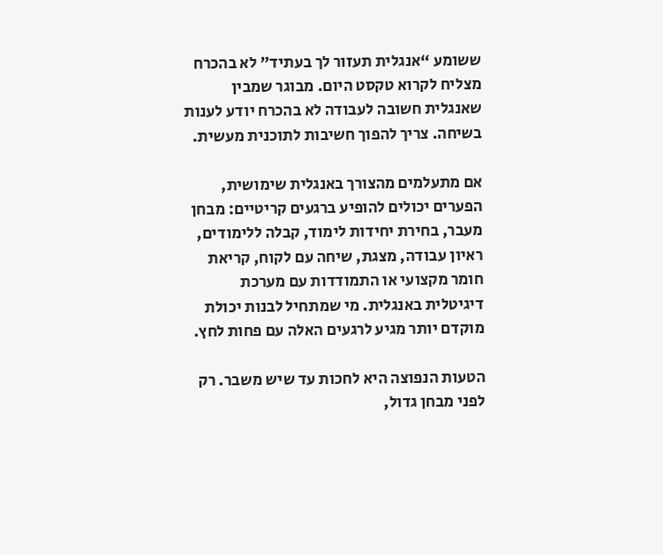ששומע “אנגלית תעזור לך בעתיד” לא בהכרח מצליח לקרוא טקסט היום. מבוגר שמבין שאנגלית חשובה לעבודה לא בהכרח יודע לענות בשיחה. צריך להפוך חשיבות לתוכנית מעשית.

אם מתעלמים מהצורך באנגלית שימושית, הפערים יכולים להופיע ברגעים קריטיים: מבחן מעבר, בחירת יחידות לימוד, קבלה ללימודים, ראיון עבודה, מצגת, שיחה עם לקוח, קריאת חומר מקצועי או התמודדות עם מערכת דיגיטלית באנגלית. מי שמתחיל לבנות יכולת מוקדם יותר מגיע לרגעים האלה עם פחות לחץ.

הטעות הנפוצה היא לחכות עד שיש משבר. רק לפני מבחן גדול,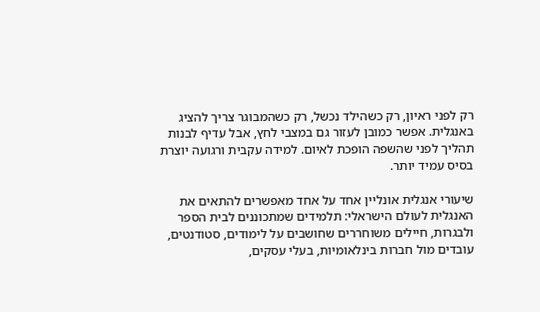רק לפני ראיון, רק כשהילד נכשל, רק כשהמבוגר צריך להציג באנגלית. אפשר כמובן לעזור גם במצבי לחץ, אבל עדיף לבנות תהליך לפני שהשפה הופכת לאיום. למידה עקבית ורגועה יוצרת בסיס עמיד יותר.

שיעורי אנגלית אונליין אחד על אחד מאפשרים להתאים את האנגלית לעולם הישראלי: תלמידים שמתכוננים לבית הספר ולבגרות, חיילים משוחררים שחושבים על לימודים, סטודנטים, עובדים מול חברות בינלאומיות, בעלי עסקים,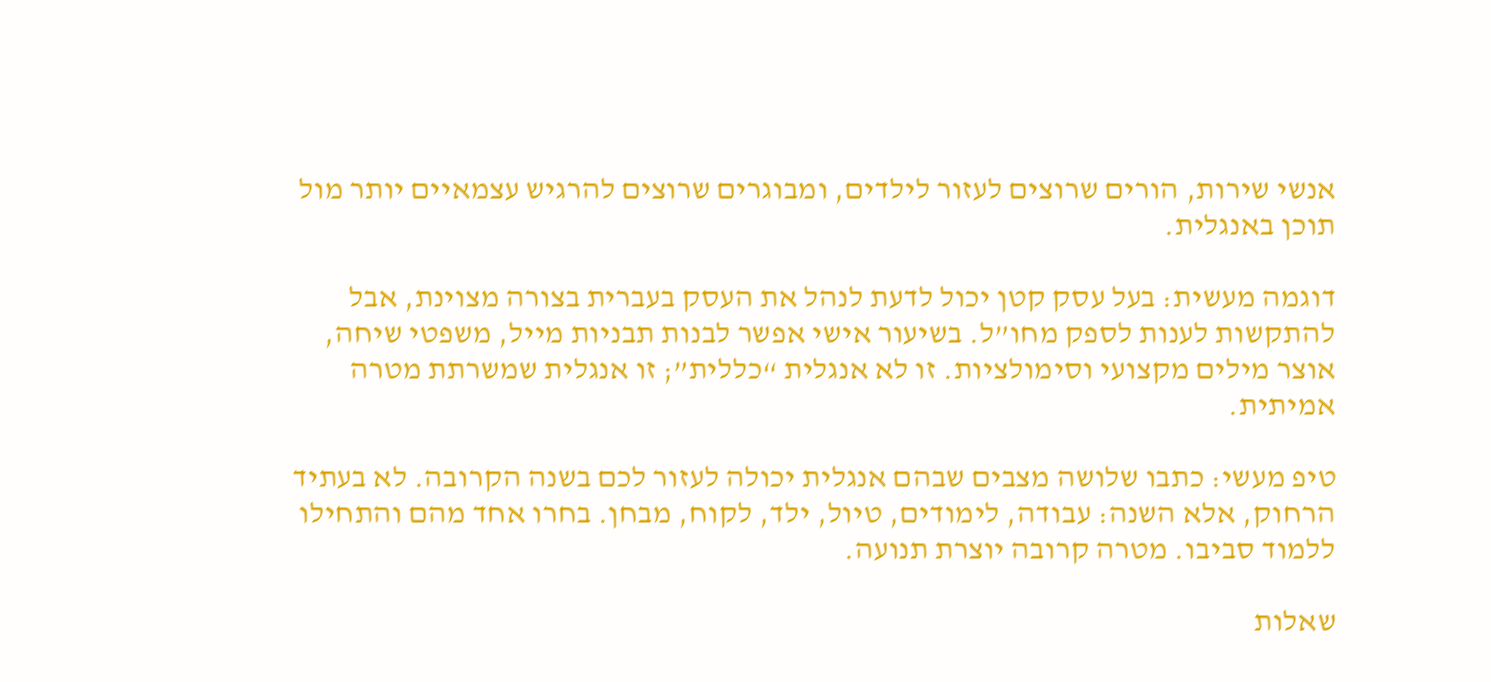אנשי שירות, הורים שרוצים לעזור לילדים, ומבוגרים שרוצים להרגיש עצמאיים יותר מול תוכן באנגלית.

דוגמה מעשית: בעל עסק קטן יכול לדעת לנהל את העסק בעברית בצורה מצוינת, אבל להתקשות לענות לספק מחו”ל. בשיעור אישי אפשר לבנות תבניות מייל, משפטי שיחה, אוצר מילים מקצועי וסימולציות. זו לא אנגלית “כללית”; זו אנגלית שמשרתת מטרה אמיתית.

טיפ מעשי: כתבו שלושה מצבים שבהם אנגלית יכולה לעזור לכם בשנה הקרובה. לא בעתיד הרחוק, אלא השנה: עבודה, לימודים, טיול, ילד, לקוח, מבחן. בחרו אחד מהם והתחילו ללמוד סביבו. מטרה קרובה יוצרת תנועה.

שאלות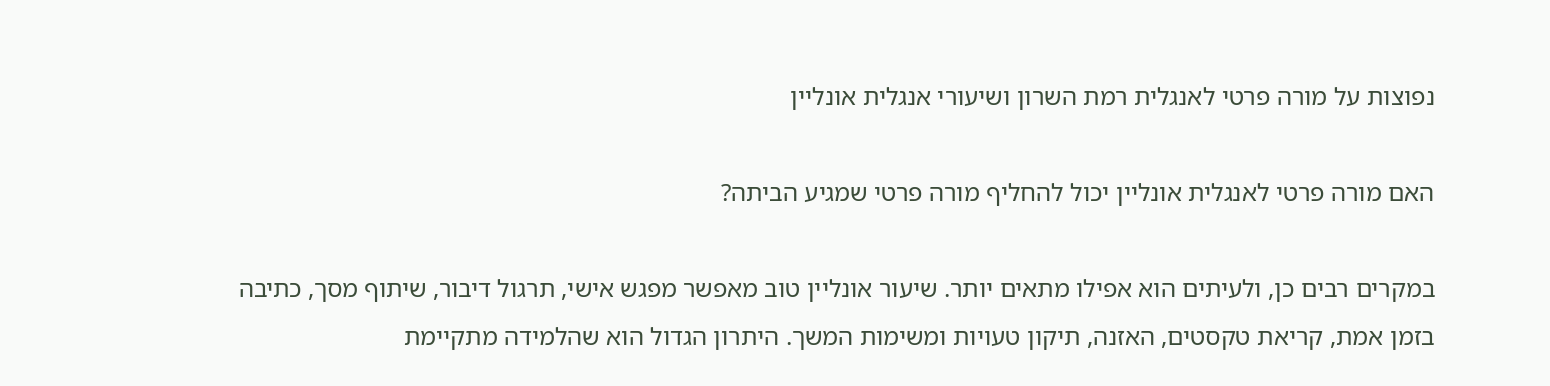נפוצות על מורה פרטי לאנגלית רמת השרון ושיעורי אנגלית אונליין

האם מורה פרטי לאנגלית אונליין יכול להחליף מורה פרטי שמגיע הביתה?

במקרים רבים כן, ולעיתים הוא אפילו מתאים יותר. שיעור אונליין טוב מאפשר מפגש אישי, תרגול דיבור, שיתוף מסך, כתיבה בזמן אמת, קריאת טקסטים, האזנה, תיקון טעויות ומשימות המשך. היתרון הגדול הוא שהלמידה מתקיימת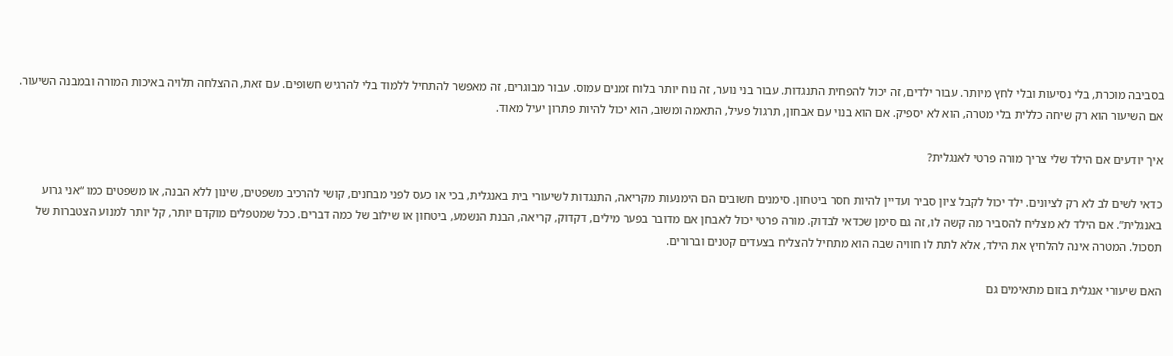בסביבה מוכרת, בלי נסיעות ובלי לחץ מיותר. עבור ילדים, זה יכול להפחית התנגדות. עבור בני נוער, זה נוח יותר בלוח זמנים עמוס. עבור מבוגרים, זה מאפשר להתחיל ללמוד בלי להרגיש חשופים. עם זאת, ההצלחה תלויה באיכות המורה ובמבנה השיעור. אם השיעור הוא רק שיחה כללית בלי מטרה, הוא לא יספיק. אם הוא בנוי עם אבחון, תרגול פעיל, התאמה ומשוב, הוא יכול להיות פתרון יעיל מאוד.

איך יודעים אם הילד שלי צריך מורה פרטי לאנגלית?

כדאי לשים לב לא רק לציונים. ילד יכול לקבל ציון סביר ועדיין להיות חסר ביטחון. סימנים חשובים הם הימנעות מקריאה, התנגדות לשיעורי בית באנגלית, בכי או כעס לפני מבחנים, קושי להרכיב משפטים, שינון ללא הבנה, או משפטים כמו “אני גרוע באנגלית”. אם הילד לא מצליח להסביר מה קשה לו, זה גם סימן שכדאי לבדוק. מורה פרטי יכול לאבחן אם מדובר בפער מילים, דקדוק, קריאה, הבנת הנשמע, ביטחון או שילוב של כמה דברים. ככל שמטפלים מוקדם יותר, קל יותר למנוע הצטברות של תסכול. המטרה אינה להלחיץ את הילד, אלא לתת לו חוויה שבה הוא מתחיל להצליח בצעדים קטנים וברורים.

האם שיעורי אנגלית בזום מתאימים גם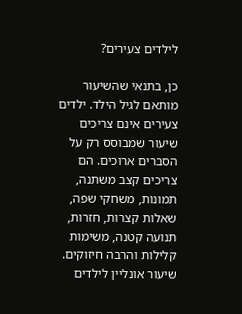לילדים צעירים?

כן, בתנאי שהשיעור מותאם לגיל הילד. ילדים צעירים אינם צריכים שיעור שמבוסס רק על הסברים ארוכים. הם צריכים קצב משתנה, תמונות, משחקי שפה, שאלות קצרות, חזרות, תנועה קטנה, משימות קלילות והרבה חיזוקים. שיעור אונליין לילדים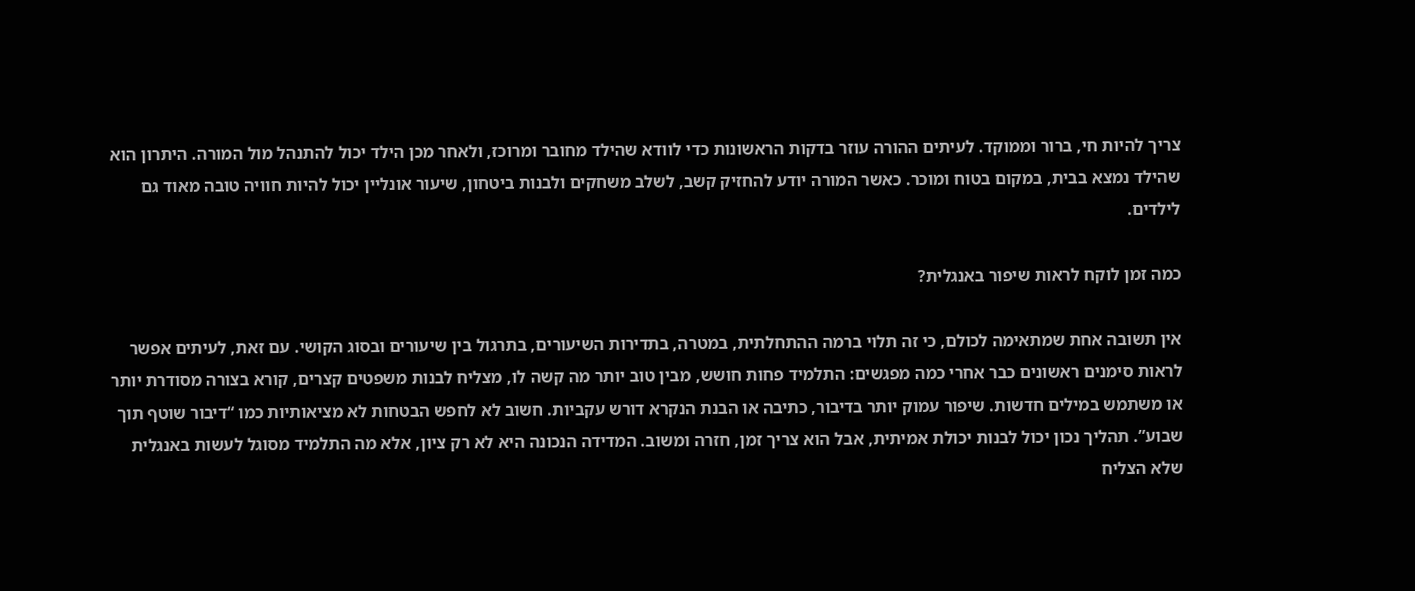צריך להיות חי, ברור וממוקד. לעיתים ההורה עוזר בדקות הראשונות כדי לוודא שהילד מחובר ומרוכז, ולאחר מכן הילד יכול להתנהל מול המורה. היתרון הוא שהילד נמצא בבית, במקום בטוח ומוכר. כאשר המורה יודע להחזיק קשב, לשלב משחקים ולבנות ביטחון, שיעור אונליין יכול להיות חוויה טובה מאוד גם לילדים.

כמה זמן לוקח לראות שיפור באנגלית?

אין תשובה אחת שמתאימה לכולם, כי זה תלוי ברמה ההתחלתית, במטרה, בתדירות השיעורים, בתרגול בין שיעורים ובסוג הקושי. עם זאת, לעיתים אפשר לראות סימנים ראשונים כבר אחרי כמה מפגשים: התלמיד פחות חושש, מבין טוב יותר מה קשה לו, מצליח לבנות משפטים קצרים, קורא בצורה מסודרת יותר או משתמש במילים חדשות. שיפור עמוק יותר בדיבור, כתיבה או הבנת הנקרא דורש עקביות. חשוב לא לחפש הבטחות לא מציאותיות כמו “דיבור שוטף תוך שבוע”. תהליך נכון יכול לבנות יכולת אמיתית, אבל הוא צריך זמן, חזרה ומשוב. המדידה הנכונה היא לא רק ציון, אלא מה התלמיד מסוגל לעשות באנגלית שלא הצליח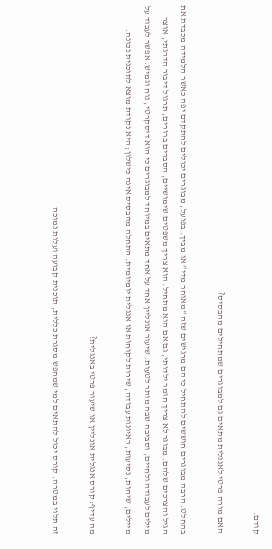קודם.

האם מורה פרטי לאנגלית מתאים גם למבוגרים שמתחילים מהבסיס?

בהחלט. הרבה מבוגרים חוששים להתחיל כי הם מרגישים שזה “מאוחר מדי” או מביך. בפועל, מבוגרים יכולים להתקדם יפה כאשר הלמידה מכבדת את הגיל והצרכים שלהם. מבוגר לא צריך חומר ילדותי, גם אם הוא מתחיל. הוא צריך משפטים שימושיים, הסברים ברורים, תרגול דיבור הדרגתי, אוצר מילים לעבודה ולחיים, וסביבה שבה מותר לטעות. שיעור אונליין אחד על אחד מתאים במיוחד למבוגרים כי הוא דיסקרטי, נוח וגמיש. אפשר לעבוד על מיילים, שיחות, נסיעות, ראיונות עבודה, שירות לקוחות או אנגלית יומיומית. התחלה מהבסיס אינה כישלון; היא נקודת מוצא לתוכנית נכונה.

מה עדיף: קורס אנגלית אונליין או שיעור פרטי באנגלית?

זה תלוי במטרה. קורס יכול להתאים למי שמחפש מסגרת כללית, תוכנית קבועה ועלות נמוכה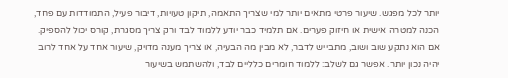יותר לכל מפגש. שיעור פרטי מתאים יותר למי שצריך התאמה, תיקון טעויות, דיבור פעיל, התמודדות עם פחד, הכנה למטרה אישית או חיזוק פערים. אם תלמיד כבר יודע ללמוד לבד ורק צריך מסגרת, קורס יכול להספיק. אם הוא נתקע שוב ושוב, מתבייש לדבר, לא מבין מה הבעיה, או צריך מענה מדויק, שיעור אחד על אחד לרוב יהיה נכון יותר. אפשר גם לשלב: ללמוד חומרים כלליים לבד, ולהשתמש בשיעור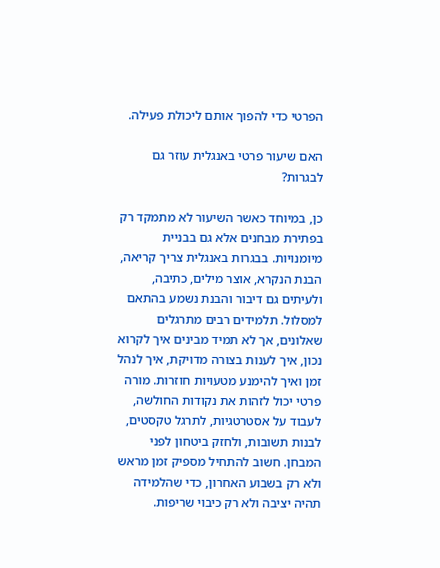הפרטי כדי להפוך אותם ליכולת פעילה.

האם שיעור פרטי באנגלית עוזר גם לבגרות?

כן, במיוחד כאשר השיעור לא מתמקד רק בפתירת מבחנים אלא גם בבניית מיומנויות. בבגרות באנגלית צריך קריאה, הבנת הנקרא, אוצר מילים, כתיבה, ולעיתים גם דיבור והבנת נשמע בהתאם למסלול. תלמידים רבים מתרגלים שאלונים, אך לא תמיד מבינים איך לקרוא נכון, איך לענות בצורה מדויקת, איך לנהל זמן ואיך להימנע מטעויות חוזרות. מורה פרטי יכול לזהות את נקודות החולשה, לעבוד על אסטרטגיות, לתרגל טקסטים, לבנות תשובות, ולחזק ביטחון לפני המבחן. חשוב להתחיל מספיק זמן מראש ולא רק בשבוע האחרון, כדי שהלמידה תהיה יציבה ולא רק כיבוי שריפות.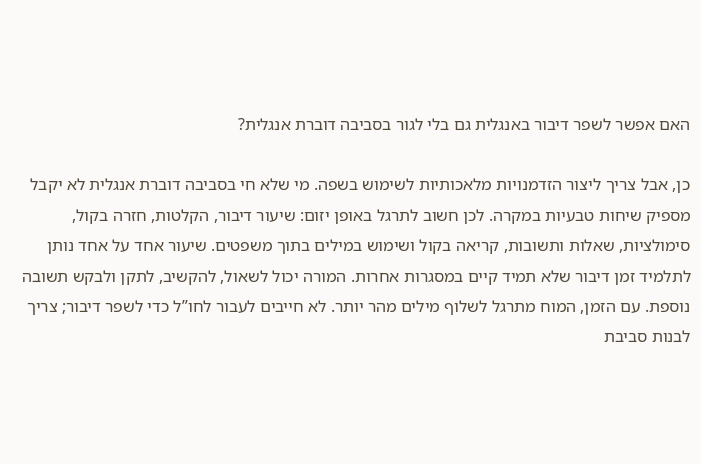האם אפשר לשפר דיבור באנגלית גם בלי לגור בסביבה דוברת אנגלית?

כן, אבל צריך ליצור הזדמנויות מלאכותיות לשימוש בשפה. מי שלא חי בסביבה דוברת אנגלית לא יקבל מספיק שיחות טבעיות במקרה. לכן חשוב לתרגל באופן יזום: שיעור דיבור, הקלטות, חזרה בקול, סימולציות, שאלות ותשובות, קריאה בקול ושימוש במילים בתוך משפטים. שיעור אחד על אחד נותן לתלמיד זמן דיבור שלא תמיד קיים במסגרות אחרות. המורה יכול לשאול, להקשיב, לתקן ולבקש תשובה נוספת. עם הזמן, המוח מתרגל לשלוף מילים מהר יותר. לא חייבים לעבור לחו”ל כדי לשפר דיבור; צריך לבנות סביבת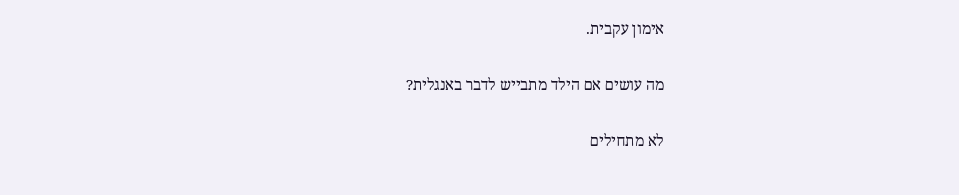אימון עקבית.

מה עושים אם הילד מתבייש לדבר באנגלית?

לא מתחילים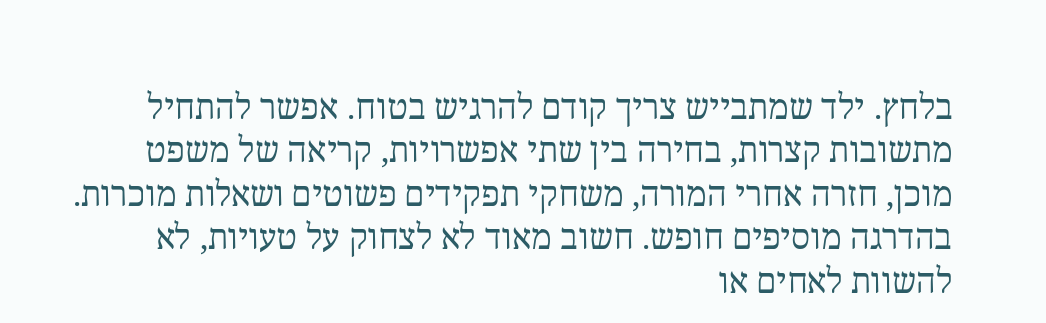בלחץ. ילד שמתבייש צריך קודם להרגיש בטוח. אפשר להתחיל מתשובות קצרות, בחירה בין שתי אפשרויות, קריאה של משפט מוכן, חזרה אחרי המורה, משחקי תפקידים פשוטים ושאלות מוכרות. בהדרגה מוסיפים חופש. חשוב מאוד לא לצחוק על טעויות, לא להשוות לאחים או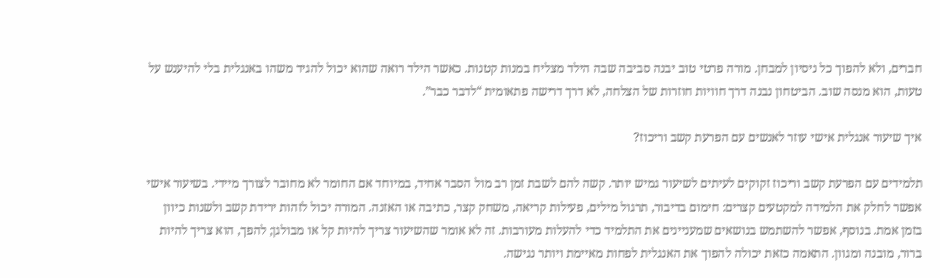חברים, ולא להפוך כל ניסיון למבחן. מורה פרטי טוב יבנה סביבה שבה הילד מצליח במנות קטנות. כאשר הילד רואה שהוא יכול להגיד משהו באנגלית בלי להיענש על טעות, הוא מנסה שוב. הביטחון נבנה דרך חוויות חוזרות של הצלחה, לא דרך דרישה פתאומית “לדבר כבר”.

איך שיעור אנגלית אישי עוזר לאנשים עם הפרעת קשב וריכוז?

תלמידים עם הפרעת קשב וריכוז זקוקים לעיתים לשיעור גמיש יותר. קשה להם לשבת זמן רב מול הסבר אחיד, במיוחד אם החומר לא מחובר לצורך מיידי. בשיעור אישי אפשר לחלק את הלמידה למקטעים קצרים: חימום בדיבור, תרגול מילים, פעילות קריאה, משחק קצר, כתיבה או האזנה. המורה יכול לזהות ירידת קשב ולשנות כיוון בזמן אמת. בנוסף, אפשר להשתמש בנושאים שמעניינים את התלמיד כדי להעלות מעורבות. זה לא אומר שהשיעור צריך להיות קל או מבולגן; להפך, הוא צריך להיות ברור, מובנה ומגוון. התאמה כזאת יכולה להפוך את האנגלית לפחות מאיימת ויותר נגישה.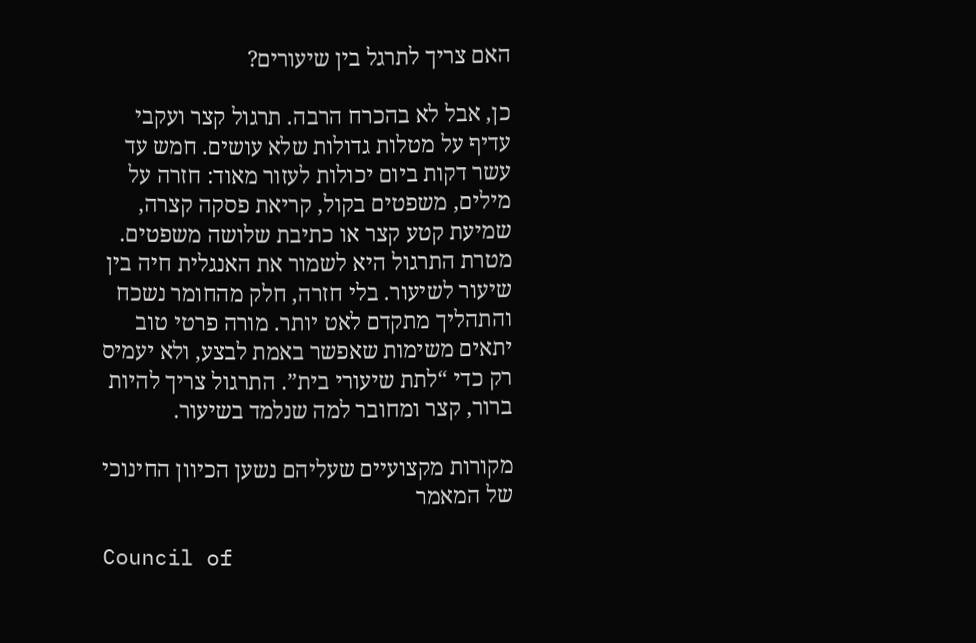האם צריך לתרגל בין שיעורים?

כן, אבל לא בהכרח הרבה. תרגול קצר ועקבי עדיף על מטלות גדולות שלא עושים. חמש עד עשר דקות ביום יכולות לעזור מאוד: חזרה על מילים, משפטים בקול, קריאת פסקה קצרה, שמיעת קטע קצר או כתיבת שלושה משפטים. מטרת התרגול היא לשמור את האנגלית חיה בין שיעור לשיעור. בלי חזרה, חלק מהחומר נשכח והתהליך מתקדם לאט יותר. מורה פרטי טוב יתאים משימות שאפשר באמת לבצע, ולא יעמיס רק כדי “לתת שיעורי בית”. התרגול צריך להיות ברור, קצר ומחובר למה שנלמד בשיעור.

מקורות מקצועיים שעליהם נשען הכיוון החינוכי של המאמר

Council of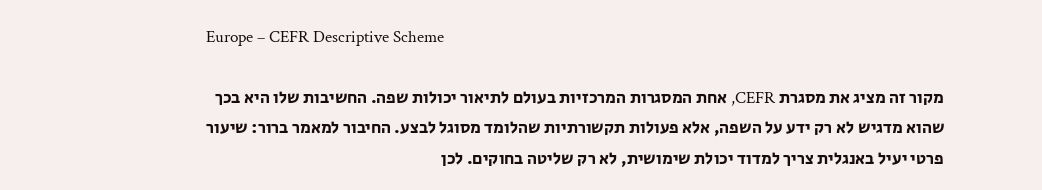Europe – CEFR Descriptive Scheme

מקור זה מציג את מסגרת CEFR, אחת המסגרות המרכזיות בעולם לתיאור יכולות שפה. החשיבות שלו היא בכך שהוא מדגיש לא רק ידע על השפה, אלא פעולות תקשורתיות שהלומד מסוגל לבצע. החיבור למאמר ברור: שיעור פרטי יעיל באנגלית צריך למדוד יכולת שימושית, לא רק שליטה בחוקים. לכן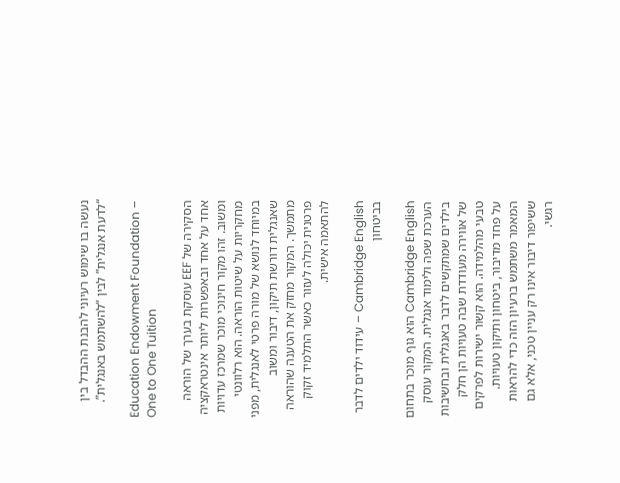נעשה בו שימוש רעיוני להבנת ההבדל בין “לדעת אנגלית” לבין “להשתמש באנגלית”.

Education Endowment Foundation – One to One Tuition

הסקירה של EEF עוסקת בערך של הוראה אחד על אחד ובאפשרות ליותר אינטראקציה ומשוב. זהו מקור חינוכי מוכר שמרכז עדויות מחקריות על שיטות הוראה. הוא רלוונטי במיוחד לנושא של מורה פרטי לאנגלית, מפני שאנגלית דורשת תיקון, דיבור ומשוב מתמשך. המקור מחזק את הטענה שהוראה פרטנית יכולה לעזור כאשר התלמיד זקוק להתאמה אישית.

Cambridge English – עידוד ילדים לדבר בביטחון

Cambridge English הוא גוף מוכר בתחום הערכת שפה ולימוד אנגלית. המקור עוסק בילדים שמתקשים לדבר באנגלית ובחשיבות של אווירה מעודדת שבה טעויות הן חלק טבעי מהלמידה. הוא קשור ישירות לפרקים על פחד מדיבור, ביטחון ותיקון טעויות. המאמר משתמש ברעיון הזה כדי להראות ששיפור דיבור אינו רק עניין טכני, אלא גם רגשי.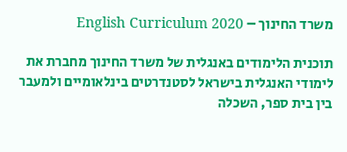משרד החינוך – English Curriculum 2020

תוכנית הלימודים באנגלית של משרד החינוך מחברת את לימודי האנגלית בישראל לסטנדרטים בינלאומיים ולמעבר בין בית ספר, השכלה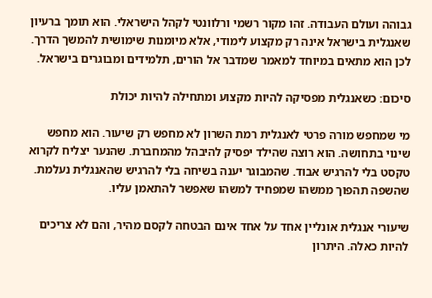גבוהה ועולם העבודה. זהו מקור רשמי ורלוונטי לקהל הישראלי. הוא תומך ברעיון שאנגלית בישראל אינה רק מקצוע לימודי, אלא מיומנות שימושית להמשך הדרך. לכן הוא מתאים במיוחד למאמר שמדבר אל הורים, תלמידים ומבוגרים בישראל.

סיכום: כשאנגלית מפסיקה להיות מקצוע ומתחילה להיות יכולת

מי שמחפש מורה פרטי לאנגלית רמת השרון לא מחפש רק שיעור. הוא מחפש שינוי בתחושה. הוא רוצה שהילד יפסיק להיבהל מהמחברת. שהנער יצליח לקרוא טקסט בלי להרגיש אבוד. שהמבוגר יענה בשיחה בלי להרגיש שהאנגלית נעלמת. שהשפה תהפוך ממשהו שמפחיד למשהו שאפשר להתאמן עליו.

שיעורי אנגלית אונליין אחד על אחד אינם הבטחה לקסם מהיר, והם לא צריכים להיות כאלה. היתרון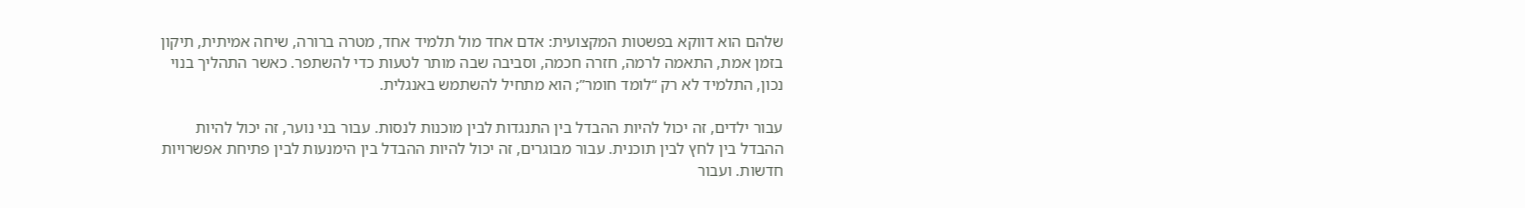שלהם הוא דווקא בפשטות המקצועית: אדם אחד מול תלמיד אחד, מטרה ברורה, שיחה אמיתית, תיקון בזמן אמת, התאמה לרמה, חזרה חכמה, וסביבה שבה מותר לטעות כדי להשתפר. כאשר התהליך בנוי נכון, התלמיד לא רק “לומד חומר”; הוא מתחיל להשתמש באנגלית.

עבור ילדים, זה יכול להיות ההבדל בין התנגדות לבין מוכנות לנסות. עבור בני נוער, זה יכול להיות ההבדל בין לחץ לבין תוכנית. עבור מבוגרים, זה יכול להיות ההבדל בין הימנעות לבין פתיחת אפשרויות חדשות. ועבור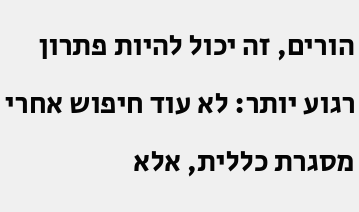הורים, זה יכול להיות פתרון רגוע יותר: לא עוד חיפוש אחרי מסגרת כללית, אלא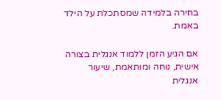בחירה בלמידה שמסתכלת על הילד באמת.

אם הגיע הזמן ללמוד אנגלית בצורה אישית, נוחה ומותאמת, שיעור אנגלית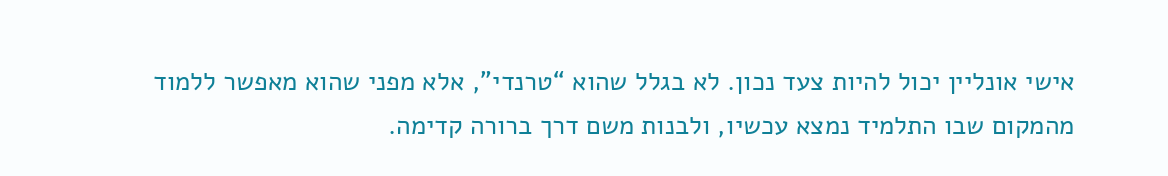אישי אונליין יכול להיות צעד נכון. לא בגלל שהוא “טרנדי”, אלא מפני שהוא מאפשר ללמוד מהמקום שבו התלמיד נמצא עכשיו, ולבנות משם דרך ברורה קדימה.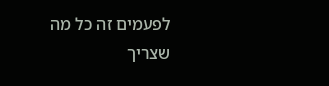לפעמים זה כל מה שצריך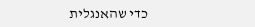כדי שהאנגלית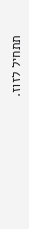תתחיל לזוז.